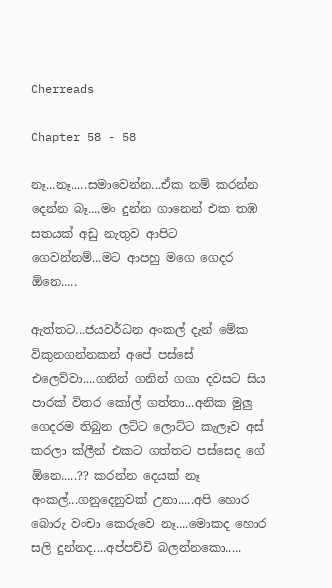Cherreads

Chapter 58 - 58

නෑ...නෑ.....සමාවෙන්න...ඒක නම් කරන්න දෙන්න බෑ....මං දුන්න ගානෙන් එක තඹ සතයක් අඩු නැතුව ආපිට ගෙවන්නම්...මට ආපහු මගෙ ගෙදර ඕනෙ.....

ඇත්තට...ජයවර්ධන අංකල් දැන් මේක විකුනගන්නකන් අපේ පස්සේ එලෙව්වා....ගනින් ගනින් ගගා දවසට සිය පාරක් විතර කෝල් ගත්තා...අනික මුලු ගෙදරම තිබුන ලට්‍ට ලොට්ට කැලෑව අස් කරලා ක්ලීන් එකට ගත්තට පස්සෙද ගේ ඕනෙ.....?? කරන්න දෙයක් නෑ අංකල්...ගනුදෙනුවක් උනා.....අපි හොර බොරු වංචා කෙරුවෙ නෑ....මොකද හොර සලි දුන්නද....අප්පච්චි බලන්නකො.....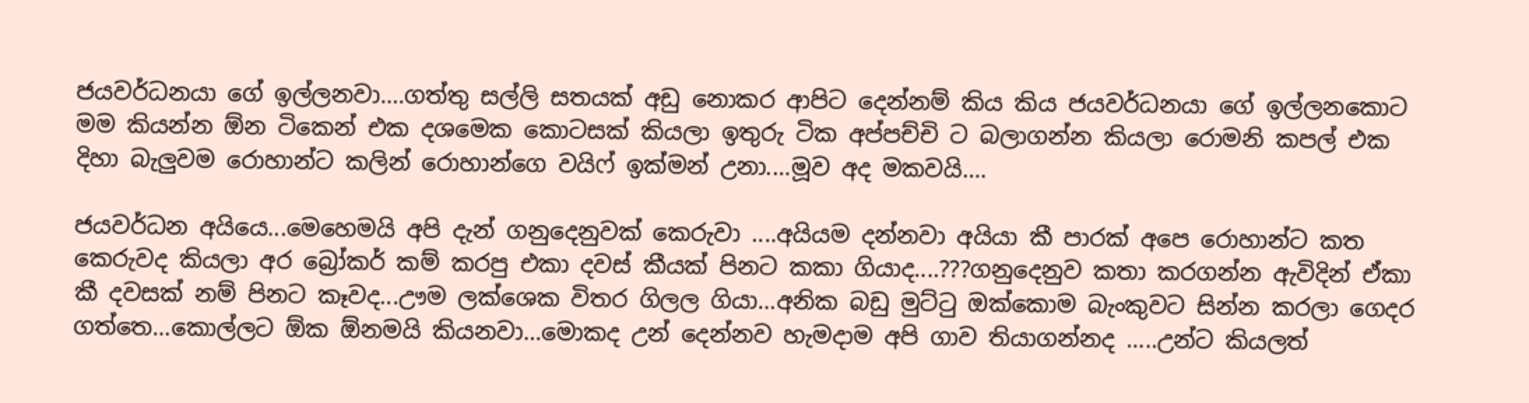ජයවර්ධනයා ගේ ඉල්ලනවා....ගත්තු සල්ලි සතයක් අඩු නොකර ආපිට දෙන්නම් කිය කිය ජයවර්ධනයා ගේ ඉල්ලනකොට මම කියන්න ඕන ටිකෙන් එක දශමෙක කොටසක් කියලා ඉතුරු ටික අප්පච්චි ට බලාගන්න කියලා රොමනි කපල් එක දිහා බැලුවම රොහාන්ට කලින් රොහාන්ගෙ වයිෆ් ඉක්මන් උනා....මූව අද මකවයි....

ජයවර්ධන අයියෙ...මෙහෙමයි අපි දැන් ගනුදෙනුවක් කෙරුවා ....අයියම දන්නවා අයියා කී පාරක් අපෙ රොහාන්ට කත කෙරුවද කියලා අර බ්‍රෝකර් කම් කරපු එකා දවස් කීයක් පිනට කකා ගියාද....???ගනුදෙනුව කතා කරගන්න ඇවිදින් ඒකා කී දවසක් නම් පිනට කෑවද...ඌම ලක්ශෙක විතර ගිලල ගියා...අනික බඩු මුට්ටු ඔක්කොම බැංකුවට සින්න කරලා ගෙදර ගත්තෙ...කොල්ලට ඕක ඕනමයි කියනවා...මොකද උන් දෙන්නව හැමදාම අපි ගාව තියාගන්නද .....උන්ට කියලත්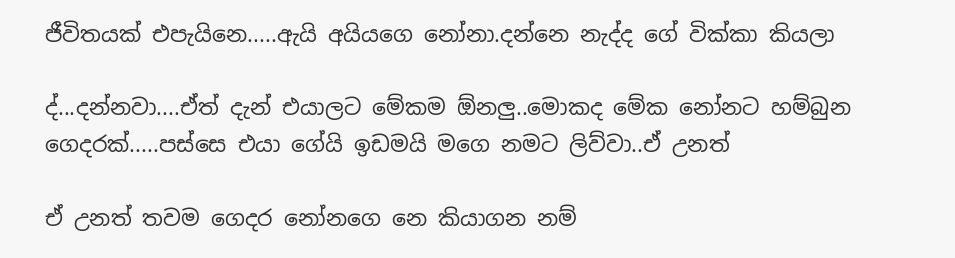ජීවිතයක් එපැයිනෙ.....ඇයි අයියගෙ නෝනා.දන්නෙ නැද්ද ගේ වික්කා කියලා

ද්...දන්නවා....ඒත් දැන් එයාලට මේකම ඕනලු..මොකද මේක නෝනට හම්බුන ගෙදරක්.....පස්සෙ එයා ගේයි ඉඩමයි මගෙ නමට ලිව්වා..ඒ උනත්

ඒ උනත් තවම ගෙදර නෝනගෙ නෙ කියාගන නම්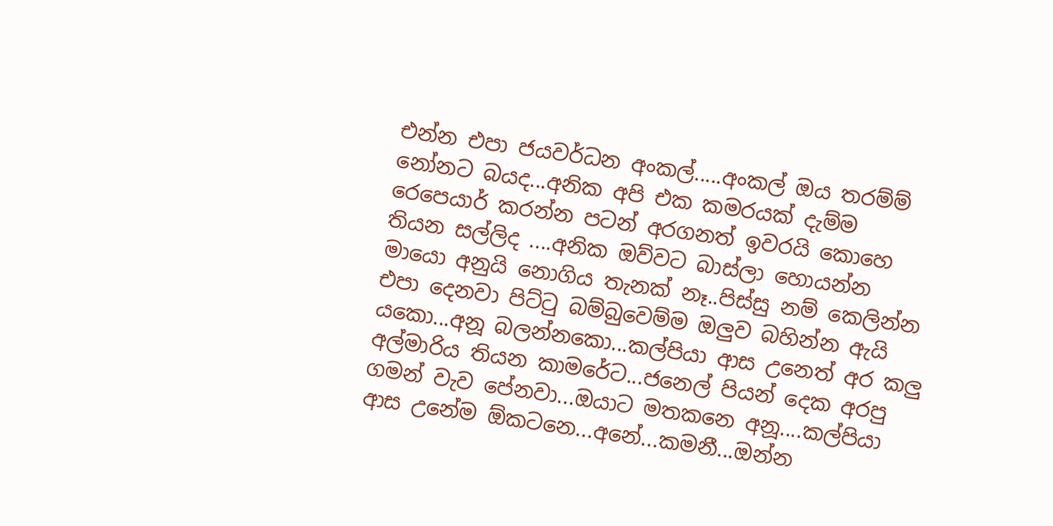එන්න එපා ජයවර්ධන අංකල්.....අංකල් ඔය තරම්ම් නෝනට බයද...අනික අපි එක කමරයක් දැම්ම රෙපෙයාර් කරන්න පටන් අරගනත් ඉවරයි කොහෙ තියන සල්ලිද ....අනික ඔව්වට බාස්ලා හොයන්න මායො අනුයි නොගිය තැනක් නෑ..පිස්සු නම් කෙලින්න එපා දෙනවා පිට්ටු බම්බුවෙම්ම ඔලුව බහින්න ඇයි යකො...අනූ බලන්නකො...කල්පියා ආස උනෙත් අර කලු අල්මාරිය තියන කාමරේට...ජනෙල් පියන් දෙක අරපු ගමන් වැව පේනවා...ඔයාට මතකනෙ අනූ....කල්පියා ආස උනේම ඕකටනෙ...අනේ...කමනී...ඔන්න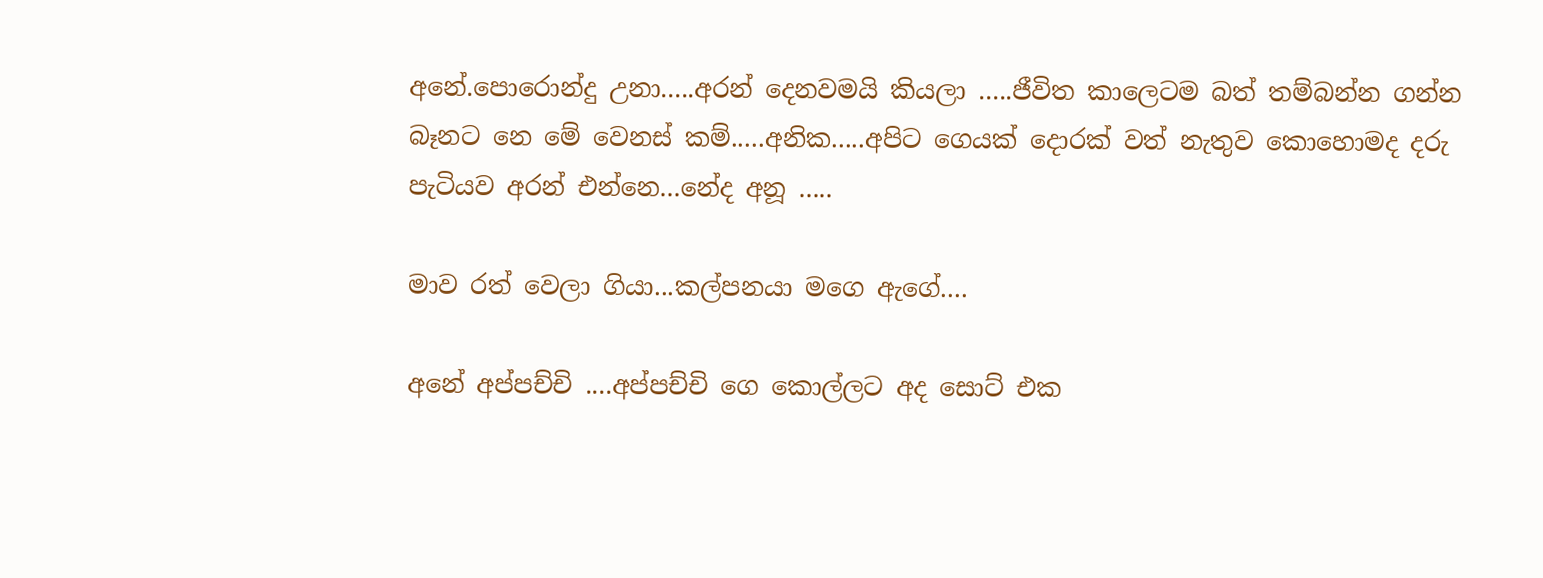අනේ.පොරොන්දු උනා.....අරන් දෙනවමයි කියලා .....ජීවිත කාලෙටම බත් තම්බන්න ගන්න බෑනට නෙ මේ වෙනස් කම්.....අනික.....අපිට ගෙයක් දොරක් වත් නැතුව කොහොමද දරු පැටියව අරන් එන්නෙ...නේද අනූ .....

මාව රත් වෙලා ගියා...කල්පනයා මගෙ ඇගේ....

අනේ අප්පච්චි ....අප්පච්චි ගෙ කොල්ලට අද සොට් එක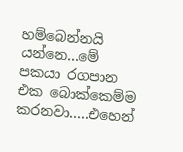හම්බෙන්නයි යන්නෙ...මේ පකයා රගපාන එක බොක්කෙම්ම කරනවා.....එහෙන්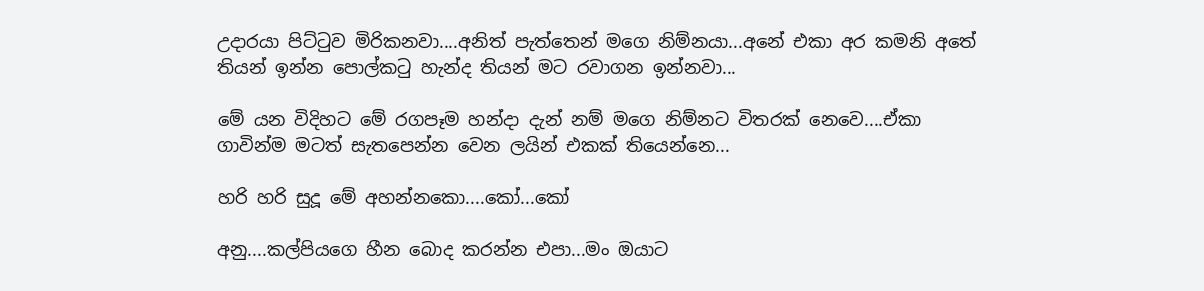උදාරයා පිට්ටුව මිරිකනවා....අනිත් පැත්තෙන් මගෙ නිම්නයා...අනේ එකා අර කමනි අතේ තියන් ඉන්න පොල්කටු හැන්ද තියන් මට රවාගන ඉන්නවා...

මේ යන විදිහට මේ රගපෑම හන්දා දැන් නම් මගෙ නිම්නට විතරක් නෙවෙ....ඒකා ගාවින්ම මටත් සැතපෙන්න වෙන ලයින් එකක් තියෙන්නෙ...

හරි හරි සුදූ මේ අහන්නකො....කෝ...කෝ

අනු....කල්පියගෙ හීන බොද කරන්න එපා...මං ඔයාට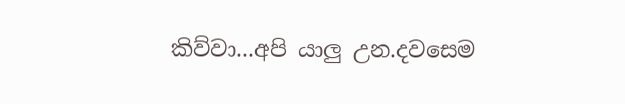කිව්වා...අපි යාලු උන.දවසෙම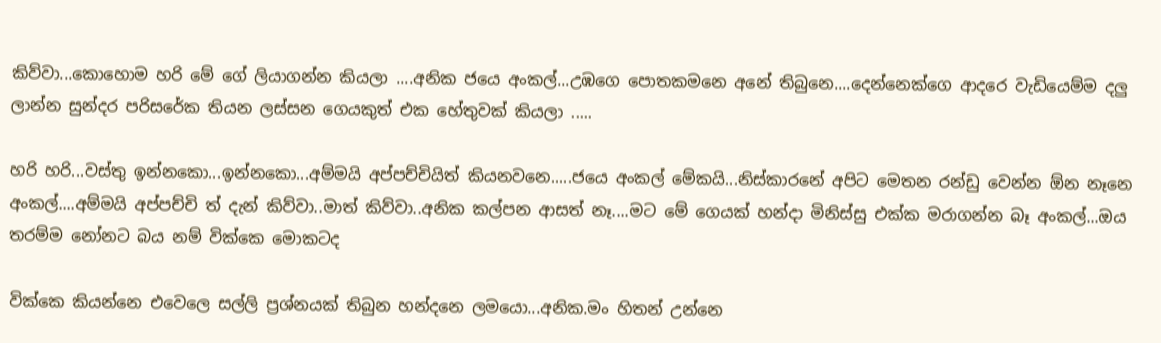කිව්වා...කොහොම හරි මේ ගේ ලියාගන්න කියලා ....අනික ජයෙ අංකල්...උඹගෙ පොතකමනෙ අනේ තිබුනෙ....දෙන්නෙක්ගෙ ආදරෙ වැඩියෙම්ම දලු ලාන්න සුන්දර පරිසරේක තියන ලස්සන ගෙයකුත් එක හේතුවක් කියලා .....

හරි හරි...වස්තු ඉන්නකො...ඉන්නකො...අම්මයි අප්පච්චියිත් කියනවනෙ.....ජයෙ අංකල් මේකයි...නිස්කාරනේ අපිට මෙතන රන්ඩු වෙන්න ඕන නෑනෙ අංකල්....අම්මයි අප්පච්චි ත් දැන් කිව්වා..මාත් කිව්වා..අනික කල්පන ආසත් නෑ....මට මේ ගෙයක් හන්දා මිනිස්සු එක්ක මරාගන්න බෑ අංකල්...ඔය තරම්ම නෝනට බය නම් වික්කෙ මොකටද

වික්කෙ කියන්නෙ එවෙලෙ සල්ලි ප්‍රශ්නයක් තිබුන හන්දනෙ ලමයො...අනික.මං හිතන් උන්නෙ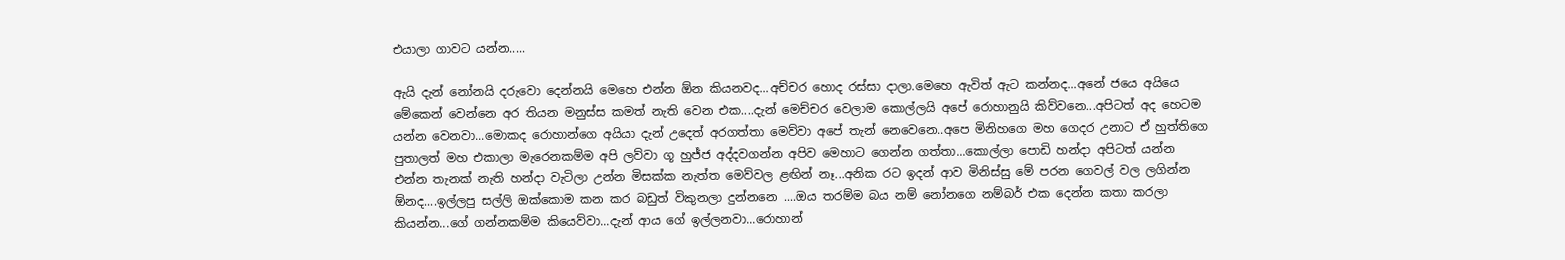එයාලා ගාවට යන්න.....

ඇයි දැන් නෝනයි දරුවො දෙන්නයි මෙහෙ එන්න ඕන කියනවද...අච්චර හොද රස්සා දාලා.මෙහෙ ඇවිත් ඇට කන්නද...අනේ ජයෙ අයියෙ මේකෙන් වෙන්නෙ අර තියන මනුස්ස කමත් නැති වෙන එක....දැන් මෙච්චර වෙලාම කොල්ලයි අපේ රොහානුයි කිව්වනෙ...අපිටත් අද හෙටම යන්න වෙනවා...මොකද රොහාන්ගෙ අයියා දැන් උදෙත් අරගත්තා මෙව්වා අපේ තැන් නෙවෙනෙ..අපෙ මිනිහගෙ මහ ගෙදර උනාට ඒ හුත්තිගෙ පුතාලත් මහ එකාලා මැරෙනකම්ම අපි ලව්වා ගූ හුජ්ජ අද්දවගන්න අපිව මෙහාට ගෙන්න ගත්තා...කොල්ලා පොඩි හන්දා අපිටත් යන්න එන්න තැනක් නැති හන්දා වැටිලා උන්න මිසක්ක නැත්ත මෙව්වල ළඟින් නෑ...අනික රට ඉදන් ආව මිනිස්සු මේ පරන ගෙවල් වල ලගින්න ඕනද....ඉල්ලපු සල්ලි ඔක්කොම කන කර බඩුත් විකුනලා දුන්නනෙ ....ඔය තරම්ම බය නම් නෝනගෙ නම්බර් එක දෙන්න කතා කරලා කියන්න...ගේ ගන්නකම්ම කියෙව්වා...දැන් ආය ගේ ඉල්ලනවා...රොහාන්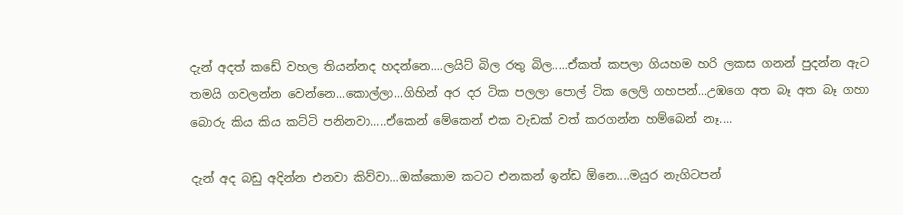දැන් අදත් කඩේ වහල තියන්නද හදන්නෙ....ලයිට් බිල රතු බිල.....ඒකත් කපලා ගියහම හරි ලකස ගනන් පුදන්න ඇට තමයි ගවලන්න වෙන්නෙ...කොල්ලා...ගිහින් අර දර ටික පලලා පොල් ටික ලෙලි ගහපන්...උඹගෙ අත බෑ අත බෑ ගහා බොරු කිය කිය කට්ටි පනිනවා.....ඒකෙන් මේකෙන් එක වැඩක් වත් කරගන්න හම්බෙන් නෑ....

දැන් අද බඩු අදින්න එනවා කිව්වා...ඔක්කොම කටට එනකන් ඉන්ඩ ඕනෙ....මයුර නැගිටපන්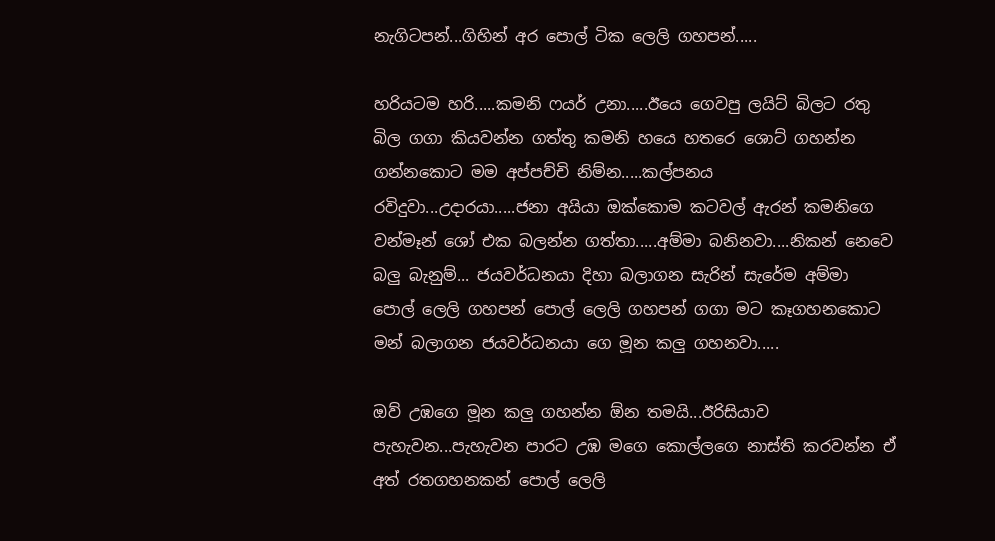නැගිටපන්...ගිහින් අර පොල් ටික ලෙලි ගහපන්.....

හරියටම හරි.....කමනි ෆයර් උනා.....ඊයෙ ගෙවපු ලයිට් බිලට රතු බිල ගගා කියවන්න ගත්තු කමනි හයෙ හතරෙ ශොට් ගහන්න ගන්නකොට මම අප්පච්චි නිම්න.....කල්පනය රවිදුවා...උදාරයා.....ජනා අයියා ඔක්කොම කටවල් ඇරන් කමනිගෙ වන්මෑන් ශෝ එක බලන්න ගත්තා.....අම්මා බනිනවා....නිකන් නෙවෙ බලු බැනුම්... ජයවර්ධනයා දිහා බලාගන සැරින් සැරේම අම්මා පොල් ලෙලි ගහපන් පොල් ලෙලි ගහපන් ගගා මට කෑගහනකොට මන් බලාගන ජයවර්ධනයා ගෙ මූන කලු ගහනවා.....

ඔව් උඹගෙ මූන කලු ගහන්න ඕන තමයි...ඊරිසියාව පැහැවන...පැහැවන පාරට උඹ මගෙ කොල්ලගෙ නාස්ති කරවන්න ඒ අත් රතගහනකන් පොල් ලෙලි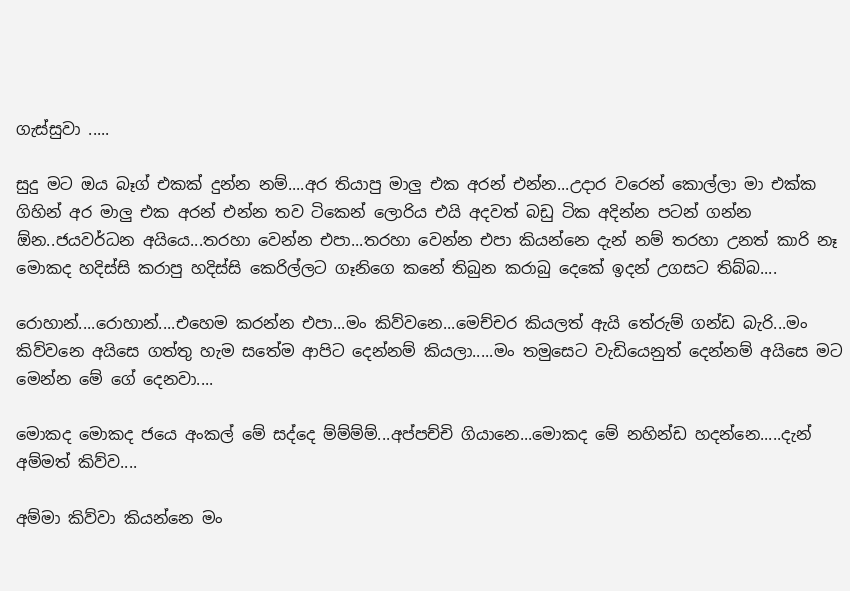ගැස්සුවා .....

සුදු මට ඔය බෑග් එකක් දුන්න නම්....අර තියාපු මාලු එක අරන් එන්න...උදාර වරෙන් කොල්ලා මා එක්ක ගිහින් අර මාලු එක අරන් එන්න තව ටිකෙන් ලොරිය එයි අදවත් බඩු ටික අදින්න පටන් ගන්න ඕන..ජයවර්ධන අයියෙ...තරහා වෙන්න එපා...තරහා වෙන්න එපා කියන්නෙ දැන් නම් තරහා උනත් කාරි නෑ මොකද හදිස්සි කරාපු හදිස්සි කෙරිල්ලට ගෑනිගෙ කනේ තිබුන කරාබු දෙකේ ඉදන් උගසට තිබ්බ....

රොහාන්....රොහාන්....එහෙම කරන්න එපා...මං කිව්වනෙ...මෙච්චර කියලත් ඇයි තේරුම් ගන්ඩ බැරි...මං කිව්වනෙ අයිසෙ ගත්තු හැම සතේම ආපිට දෙන්නම් කියලා.....මං තමුසෙට වැඩියෙනුත් දෙන්නම් අයිසෙ මට මෙන්න මේ ගේ දෙනවා....

මොකද මොකද ජයෙ අංකල් මේ සද්දෙ ම්ම්ම්ම්...අප්පච්චි ගියානෙ...මොකද මේ නහින්ඩ හදන්නෙ.....දැන් අම්මත් කිව්ව....

අම්මා කිව්වා කියන්නෙ මං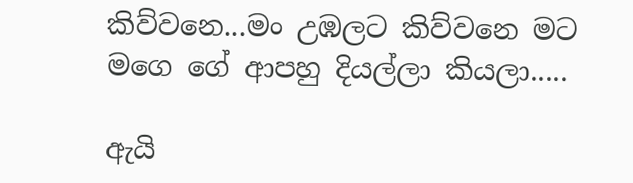කිව්වනෙ...මං උඹලට කිව්වනෙ මට මගෙ ගේ ආපහු දියල්ලා කියලා.....

ඇයි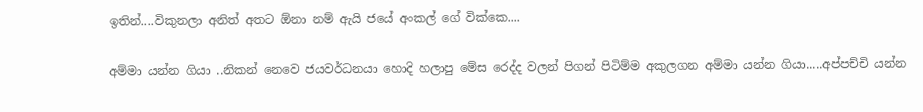ඉතින්....විකුනලා අනිත් අතට ඕනා නම් ඇයි ජයේ අංකල් ගේ වික්කෙ....

අම්මා යන්න ගියා ..නිකන් නෙවෙ ජයවර්ධනයා හොදි හලාපු මේස රෙද්ද වලන් පිගන් පිටිම්ම අකුලගන අම්මා යන්න ගියා.....අප්පච්චි යන්න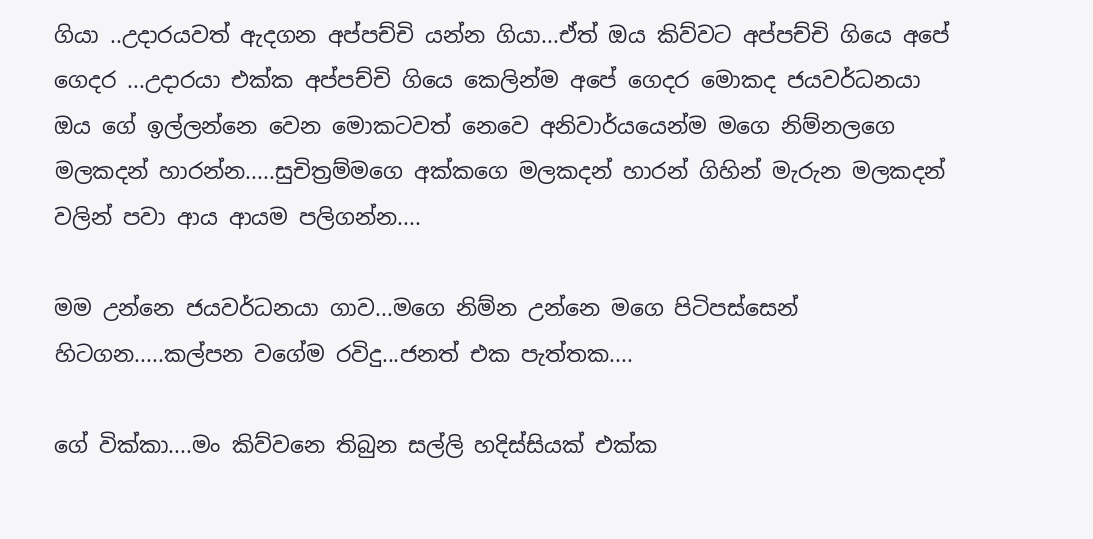ගියා ..උදාරයවත් ඇදගන අප්පච්චි යන්න ගියා...ඒත් ඔය කිව්වට අප්පච්චි ගියෙ අපේ ගෙදර ...උදාරයා එක්ක අප්පච්චි ගියෙ කෙලින්ම අපේ ගෙදර මොකද ජයවර්ධනයා ඔය ගේ ඉල්ලන්නෙ වෙන මොකටවත් නෙවෙ අනිවාර්යයෙන්ම මගෙ නිම්නලගෙ මලකදන් හාරන්න.....සුචිත්‍රම්මගෙ අක්කගෙ මලකදන් හාරන් ගිහින් මැරුන මලකදන් වලින් පවා ආය ආයම පලිගන්න....

මම උන්නෙ ජයවර්ධනයා ගාව...මගෙ නිම්න උන්නෙ මගෙ පිටිපස්සෙන් හිටගන.....කල්පන වගේම රවිදු...ජනත් එක පැත්තක....

ගේ වික්කා....මං කිව්වනෙ තිබුන සල්ලි හදිස්සියක් එක්ක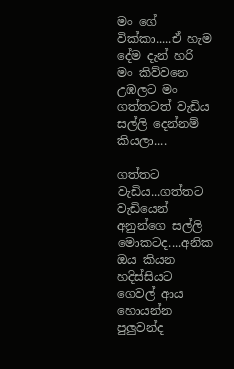මං ගේ වික්කා.....ඒ හැම දේම දැන් හරි මං කිව්වනෙ උඹලට මං ගත්තටත් වැඩිය සල්ලි දෙන්නම් කියලා....

ගත්තට වැඩිය...ගත්තට වැඩියෙන් අනුන්ගෙ සල්ලි මොකටද....අනික ඔය කියන හදිස්සියට ගෙවල් ආය හොයන්න පුලුවන්ද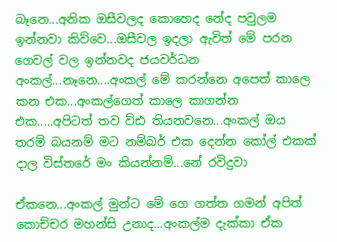බෑනෙ...අනික ඔසීවලද කොහෙද නේද පවුලම ඉන්නවා කිව්වෙ...ඔසීවල ඉදලා ඇවිත් මේ පරන ගෙවල් වල ඉන්නවද ජයවර්ධන අංකල්...නෑනෙ....අංකල් මේ කරන්නෙ අපෙත් කාලෙ කන එක...අංකල්ගෙත් කාලෙ කාගන්න එක.....අපිටත් තව ව්ඪ තියනවනෙ...අංකල් ඔය තරම් බයනම් මට නම්බර් එක දෙන්න කෝල් එකක් දාල විස්තරේ මං කියන්නම්...නේ රවිදුවා

ඒකනෙ...අංකල් මුන්ට මේ ගෙ ගත්ත ගමන් අපිත් කොච්චර මහන්සි උනාද...අංකල්ම දැක්කා ඒක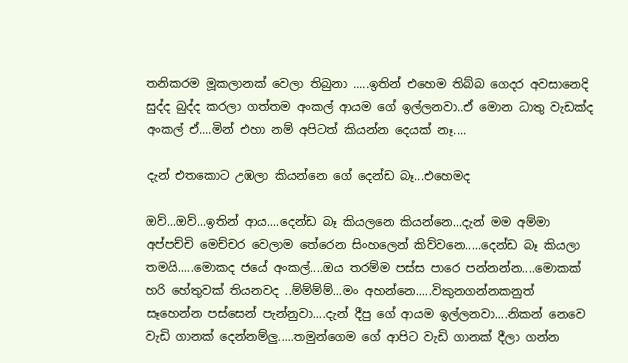තනිකරම මූකලානක් වෙලා තිබුනා .....ඉතින් එහෙම තිබ්බ ගෙදර අවසානෙදි සුද්ද බුද්ද කරලා ගත්තම අංකල් ආයම ගේ ඉල්ලනවා..ඒ මොන ධාතු වැඩක්ද අංකල් ඒ....මින් එහා නම් අපිටත් කියන්න දෙයක් නෑ....

දැන් එතකොට උඹලා කියන්නෙ ගේ දෙන්ඩ බෑ...එහෙමද

ඔව්...ඔව්...ඉතින් ආය....දෙන්ඩ බෑ කියලනෙ කියන්නෙ...දැන් මම අම්මා අප්පච්චි මෙච්චර වෙලාම තේරෙන සිංහලෙන් කිව්වනෙ.....දෙන්ඩ බෑ කියලා තමයි.....මොකද ජයේ අංකල්....ඔය තරම්ම පස්ස පාරෙ පන්නන්න....මොකක් හරි හේතුවක් තියනවද ..ම්ම්ම්ම්...මං අහන්නෙ.....විකුනගන්නකනුත් සෑහෙන්න පස්සෙන් පැන්නුවා....දැන් දීපු ගේ ආයම ඉල්ලනවා....නිකන් නෙවෙ වැඩි ගානක් දෙන්නම්ලු.....තමුන්ගෙම ගේ ආපිට වැඩි ගානක් දීලා ගන්න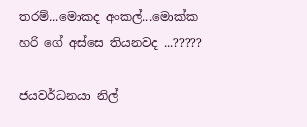තරම්...මොකද අංකල්...මොක්ක හරි ගේ අස්සෙ තියනවද ...?????

ජයවර්ධනයා නිල්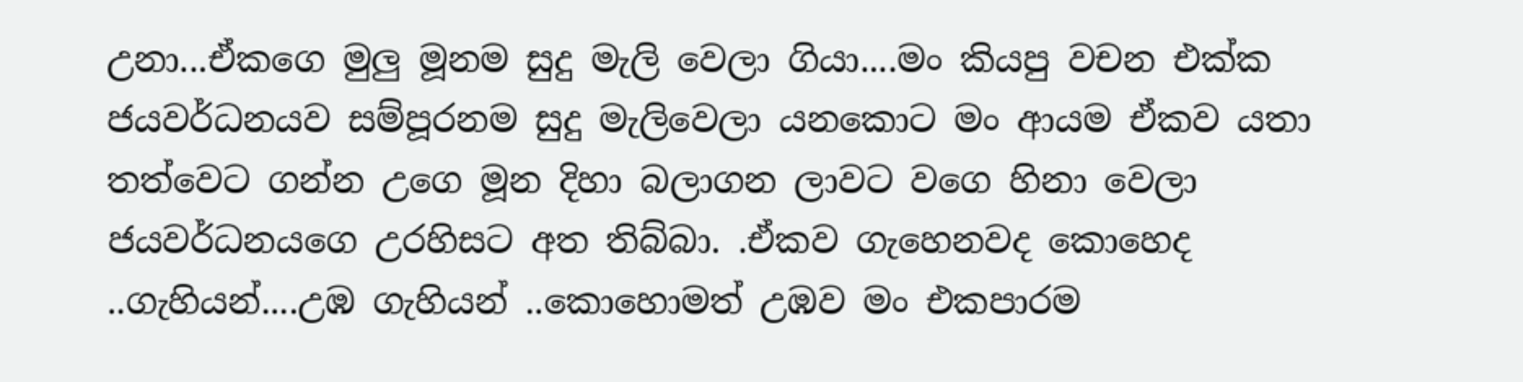උනා...ඒකගෙ මුලු මූනම සුදු මැලි වෙලා ගියා....මං කියපු වචන එක්ක ජයවර්ධනයව සම්පූරනම සුදු මැලිවෙලා යනකොට මං ආයම ඒකව යතා තත්වෙට ගන්න උගෙ මූන දිහා බලාගන ලාවට වගෙ හිනා වෙලා ජයවර්ධනයගෙ උරහිසට අත තිබ්බා. .ඒකව ගැහෙනවද කොහෙද ..ගැහියන්....උඹ ගැහියන් ..කොහොමත් උඹව මං එකපාරම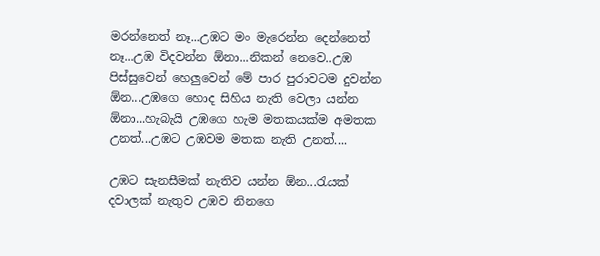මරන්නෙත් නෑ...උඹට මං මැරෙන්න දෙන්නෙත් නෑ...උඹ විදවන්න ඕනා...නිකන් නෙවෙ..උඹ පිස්සුවෙන් හෙලුවෙන් මේ පාර පුරාවටම දුවන්න ඕන...උඹගෙ හොද සිහිය නැති වෙලා යන්න ඕනා...හැබැයි උඹගෙ හැම මතකයක්ම අමතක උනත්...උඹට උඹවම මතක නැති උනත්....

උඹට සැනසීමක් නැතිව යන්න ඕන...රැයක් දවාලක් නැතුව උඹව නිනගෙ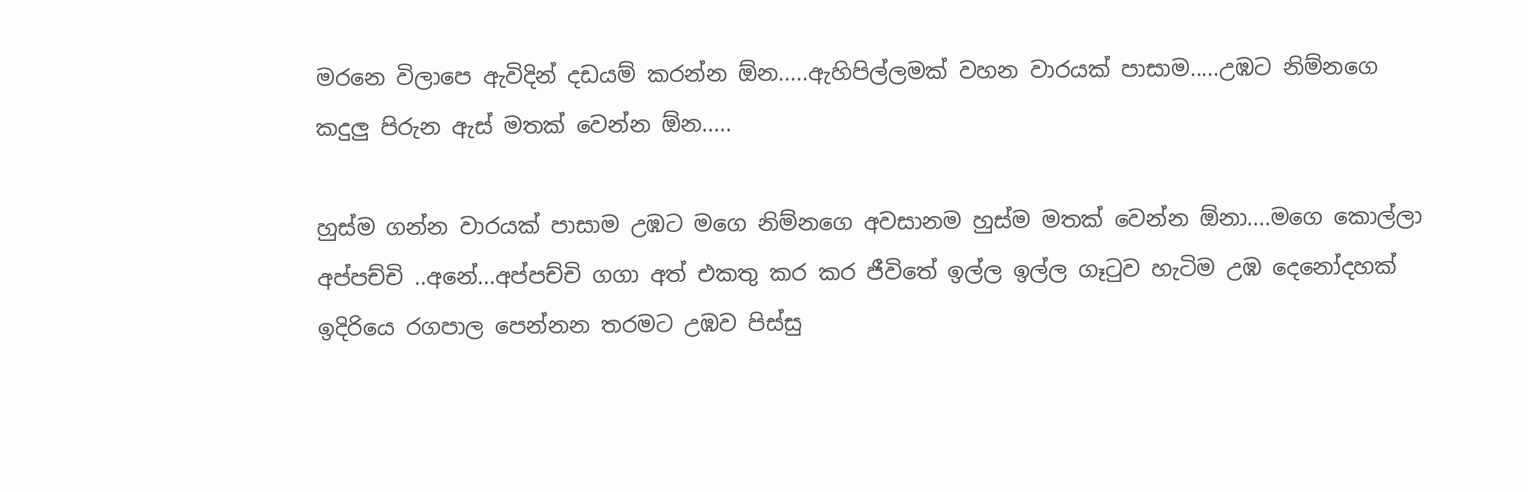මරනෙ විලාපෙ ඇවිදින් දඩයම් කරන්න ඕන.....ඇහිපිල්ලමක් වහන වාරයක් පාසාම.....උඹට නිම්නගෙ කදුලු පිරුන ඇස් මතක් වෙන්න ඕන.....

හුස්ම ගන්න වාරයක් පාසාම උඹට මගෙ නිම්නගෙ අවසානම හුස්ම මතක් වෙන්න ඕනා....මගෙ කොල්ලා අප්පච්චි ..අනේ...අප්පච්චි ගගා අත් එකතු කර කර ජීවිතේ ඉල්ල ඉල්ල ගෑටුව හැටිම උඹ දෙනෝදහක් ඉදිරියෙ රගපාල පෙන්නන තරමට උඹව පිස්සු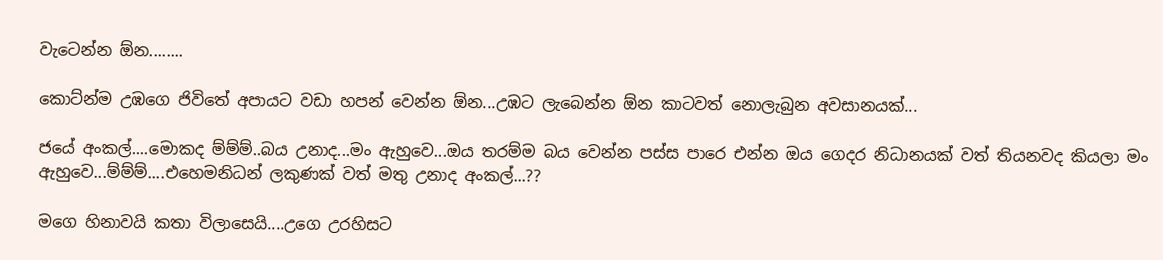වැටෙන්න ඕන........

කොට්න්ම උඹගෙ ජිවිතේ අපායට වඩා හපන් වෙන්න ඕන...උඹට ලැබෙන්න ඕන කාටවත් නොලැබුන අවසානයක්...

ජයේ අංකල්....මොකද ම්ම්ම්..බය උනාද...මං ඇහුවෙ...ඔය තරම්ම බය වෙන්න පස්ස පාරෙ එන්න ඔය ගෙදර නිධානයක් වත් තියනවද කියලා මං ඇහුවෙ...ම්ම්ම්....එහෙමනිධන් ලකුණක් වත් මතු උනාද අංකල්...??

මගෙ හිනාවයි කතා විලාසෙයි....උගෙ උරහිසට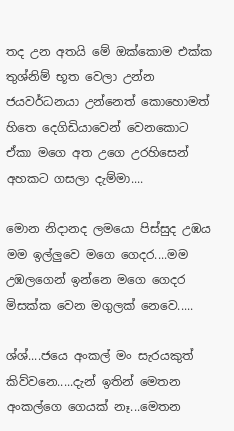තද උන අතයි මේ ඔක්කොම එක්ක තුශ්නිම් භූත වෙලා උන්න ජයවර්ධනයා උන්නෙත් කොහොමත් හිතෙ දෙගිඩියාවෙන් වෙනකොට ඒකා මගෙ අත උගෙ උරහිසෙන් අහකට ගසලා දැම්මා....

මොන නිදානද ලමයො පිස්සුද උඹය මම ඉල්ලුවෙ මගෙ ගෙදර....මම උඹලගෙන් ඉන්නෙ මගෙ ගෙදර මිසක්ක වෙන මගුලක් නෙවෙ.....

ශ්ශ්....ජයෙ අංකල් මං සැරයකුත් කිව්වනෙ.....දැන් ඉතින් මෙතන අංකල්ගෙ ගෙයක් නෑ...මෙතන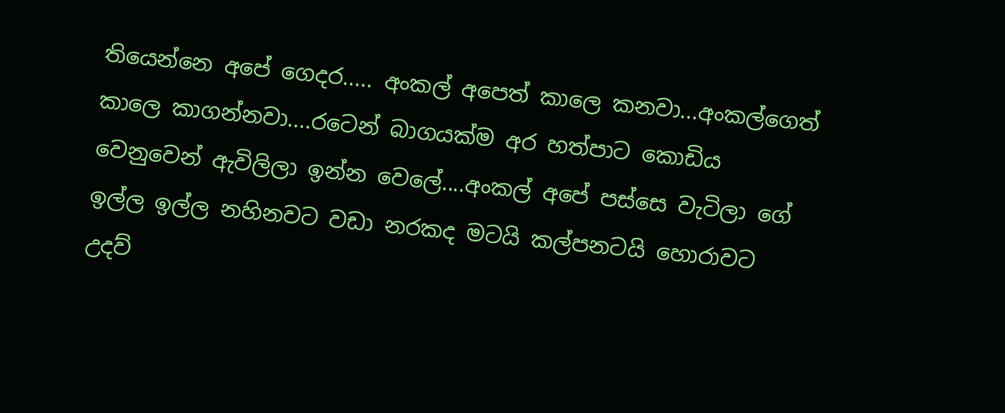තියෙන්නෙ අපේ ගෙදර..... අංකල් අපෙත් කාලෙ කනවා...අංකල්ගෙත් කාලෙ කාගන්නවා....රටෙන් බාගයක්ම අර හත්පාට කොඩිය වෙනුවෙන් ඇවිලිලා ඉන්න වෙලේ....අංකල් අපේ පස්සෙ වැටිලා ගේ ඉල්ල ඉල්ල නහිනවට වඩා නරකද මටයි කල්පනටයි හොරාවට උදව්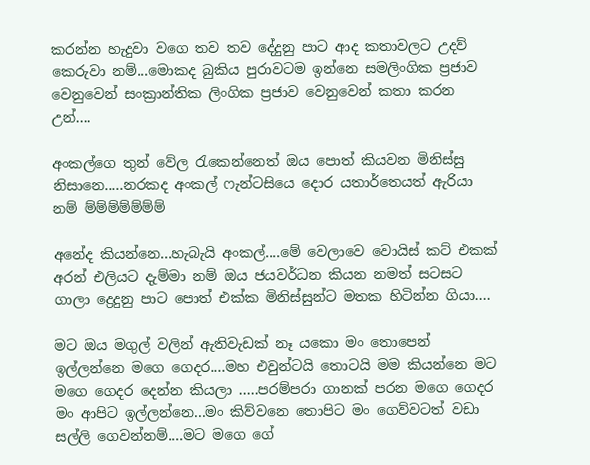කරන්න හැදුවා වගෙ තව තව දේදුනු පාට ආද කතාවලට උදව් කෙරුවා නම්...මොකද බුකිය පුරාවටම ඉන්නෙ සමලිංගික ප්‍රජාව වෙනුවෙන් සංක්‍රාන්තික ලිංගික ප්‍රජාව වෙනුවෙන් කතා කරන උන්....

අංකල්ගෙ තුන් වේල රැකෙන්නෙත් ඔය පොත් කියවන මිනිස්සු නිසානෙ.....නරකද අංකල් ෆැන්ටසියෙ දොර යතාර්තෙයත් ඇරියා නම් ම්ම්ම්ම්ම්ම්ම්

අනේද කියන්නෙ...හැබැයි අංකල්....මේ වෙලාවෙ වොයිස් කට් එකක් අරන් එලියට දැම්මා නම් ඔය ජයවර්ධන කියන නමත් සටසට ගාලා ද්‍රෙදුනු පාට පොත් එක්ක මිනිස්සුන්ට මතක හිටින්න ගියා....

මට ඔය මගුල් වලින් ඇතිවැඩක් නෑ යකො මං තොපෙන් ඉල්ලන්නෙ මගෙ ගෙදර....මහ එවුන්ටයි තොටයි මම කියන්නෙ මට මගෙ ගෙදර දෙන්න කියලා .....පරම්පරා ගානක් පරන මගෙ ගෙදර මං ආපිට ඉල්ලන්නෙ...මං කිව්වනෙ තොපිට මං ගෙව්වටත් වඩා සල්ලි ගෙවන්නම්....මට මගෙ ගේ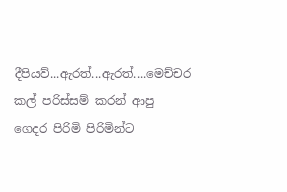දීපියව්...ඇරත්...ඇරත්....මෙච්චර කල් පරිස්සම් කරන් ආපු ගෙදර පිරිමි පිරිමින්ට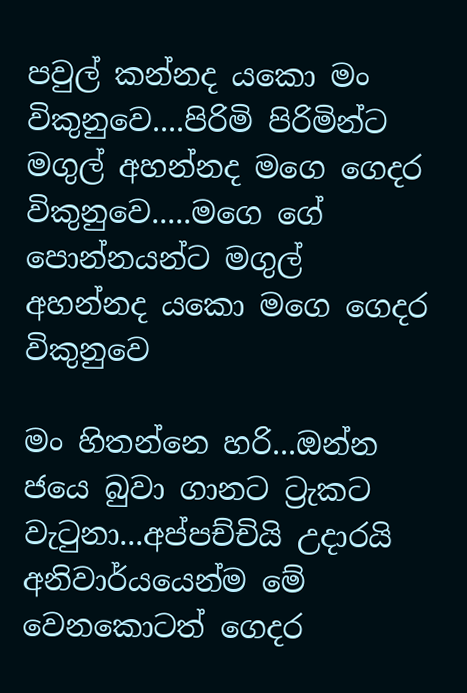පවුල් කන්නද යකො මං විකුනුවෙ....පිරිමි පිරිමින්ට මගුල් අහන්නද මගෙ ගෙදර විකුනුවෙ.....මගෙ ගේ පොන්නයන්ට මගුල් අහන්නද යකො මගෙ ගෙදර විකුනුවෙ

මං හිතන්නෙ හරි...ඔන්න ජයෙ බුවා ගානට ට්‍රැකට වැටුනා...අප්පච්චියි උදාරයි අනිවාර්යයෙන්ම මේ වෙනකොටත් ගෙදර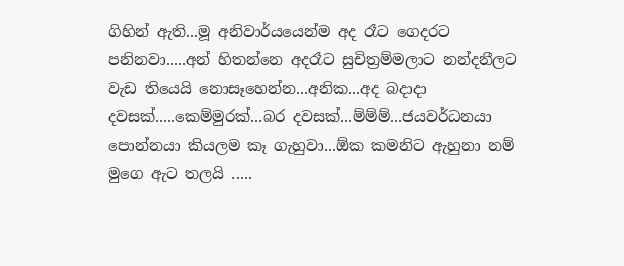ගිහින් ඇති...මූ අනිවාර්යයෙන්ම අද රෑට ගෙදරට පනිනවා.....අන් හිතන්නෙ අදරෑට සුචිත්‍රම්මලාට නන්දනීලට වැඩ තියෙයි නොසෑහෙන්න...අනික...අද බදාදා දවසක්.....කෙම්මුරක්...බර දවසක්...ම්ම්ම්...ජයවර්ධනයා පොන්නයා කියලම කෑ ගැහුවා...ඕක කමනිට ඇහුනා නම් මුගෙ ඇට තලයි .....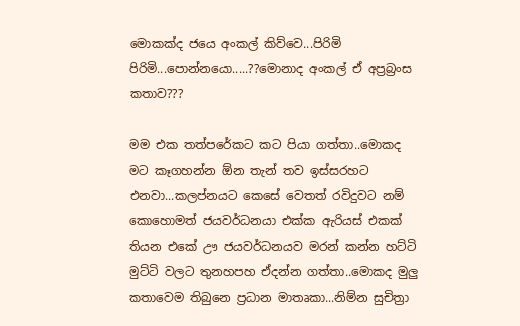මොකක්ද ජයෙ අංකල් කිව්වෙ...පිරිමි පිරිමි...පොන්නයො.....??මොනාද අංකල් ඒ අප්‍රබ්‍රංස කතාව???

මම එක තත්පරේකට කට පියා ගත්තා..මොකද මට කෑගහන්න ඕන තැන් තව ඉස්සරහට එනවා...කලප්නයට කෙසේ වෙතත් රවිදුවට නම් කොහොමත් ජයවර්ධනයා එක්ක ඇරියස් එකක් තියන එකේ ඌ ජයවර්ධනයව මරන් කන්න හට්ටි මුට්ටි වලට තුනහපහ ඒදන්න ගත්තා..මොකද මුලු කතාවෙම තිබුනෙ ප්‍රධාන මාතෘකා...නිම්න සුචිත්‍රා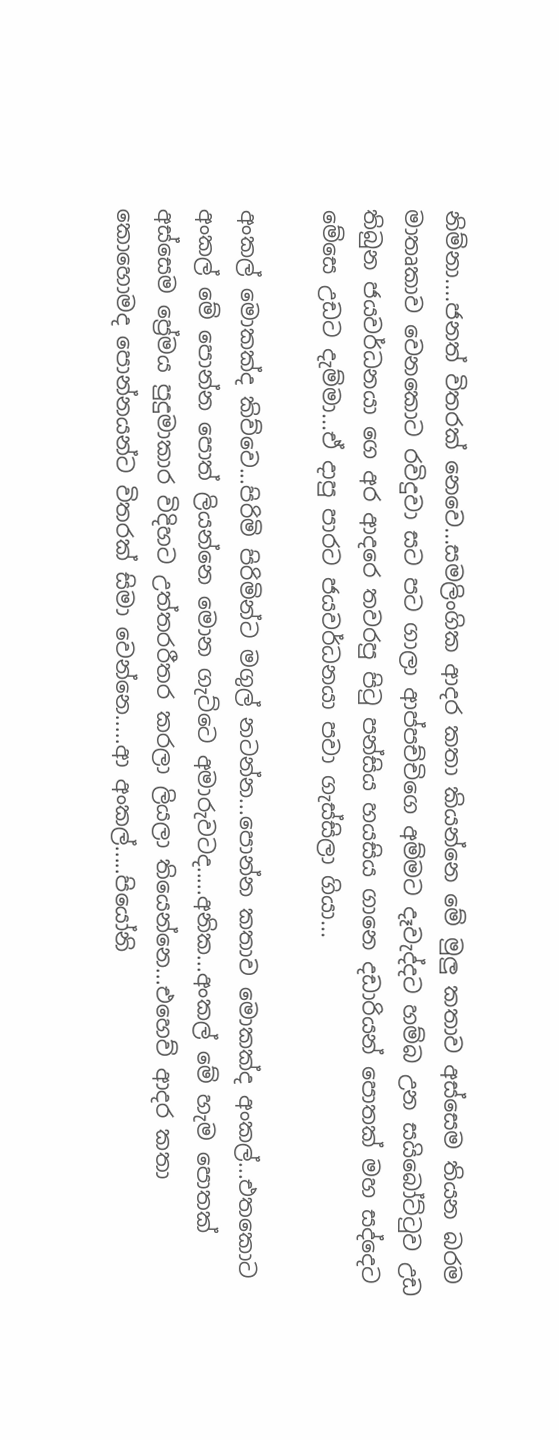නිම්නා....ජනත් විතරක් නෙවෙ...සමලිංගික ආදර කතා කියන්නෙ මේ මුලු කතාව අස්සෙම තියන බරම මාතෘකාව වෙනකොට රවිදුවා සට පට ගාලා ආප්පච්චිගෙ අම්මට දෑවැද්දට හම්බ උන සයිබෝට්‍ටුව උඩ තිබුන ජයවර්ධනයා ගෙ අර ආදරෙ තවරපු පිටු පන්සිය හයසිය ගානෙ දඩාරියන් පොතක් මහ සද්දෙට මේසෙ උඩට දැම්මා...ඒ දාපු පාරට ජයවර්ධනයා පවා ගැස්සිලා ගියා...

අංකල් මොකක්ද කිව්වෙ...පිරිමි පිරිමින්ට මගුල් නටන්න...පොන්න කතාව මොකක්ද අංකල්...එතකොට අංකල් මේ පොන්න පොත් ලියන්නෙ මොන ගැට්ටෙ අමාරුවටද.....අනික...අංකල් මේ හැම පොතක් අස්සෙම ප්‍රේමය පුදුමාකාර විදිහට උත්තරරීතර කරලා ලියලා තියෙන්නෙ...එහෙව් ආදර කතා කොහොමද පොන්නයන්ට විතරක් සිමා වෙන්නෙ.....ආ අංකල්.....පියෝනි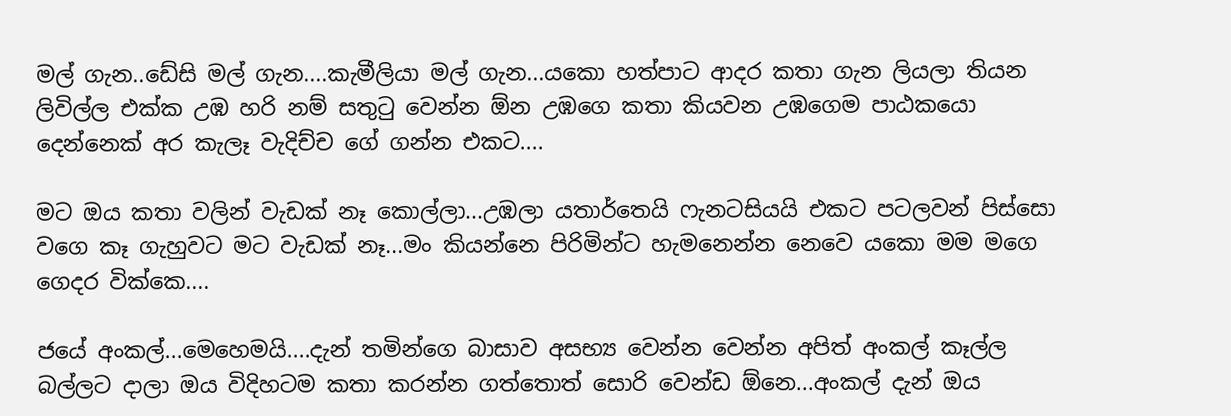මල් ගැන..ඩේසි මල් ගැන....කැමීලියා මල් ගැන...යකො හත්පාට ආදර කතා ගැන ලියලා තියන ලිවිල්ල එක්ක උඹ හරි නම් සතුටු වෙන්න ඕන උඹගෙ කතා කියවන උඹගෙම පාඨකයො දෙන්නෙක් අර කැලෑ වැදිච්ච ගේ ගන්න එකට....

මට ඔය කතා වලින් වැඩක් නෑ කොල්ලා...උඹලා යතාර්තෙයි ෆැනටසියයි එකට පටලවන් පිස්සො වගෙ කෑ ගැහුවට මට වැඩක් නෑ...මං කියන්නෙ පිරිමින්ට හැමනෙන්න නෙවෙ යකො මම මගෙ ගෙදර වික්කෙ....

ජයේ අංකල්...මෙහෙමයි....දැන් තමින්ගෙ බාසාව අසභ්‍ය වෙන්න වෙන්න අපිත් අංකල් කෑල්ල බල්ලට දාලා ඔය විදිහටම කතා කරන්න ගත්තොත් සොරි වෙන්ඩ ඕනෙ...අංකල් දැන් ඔය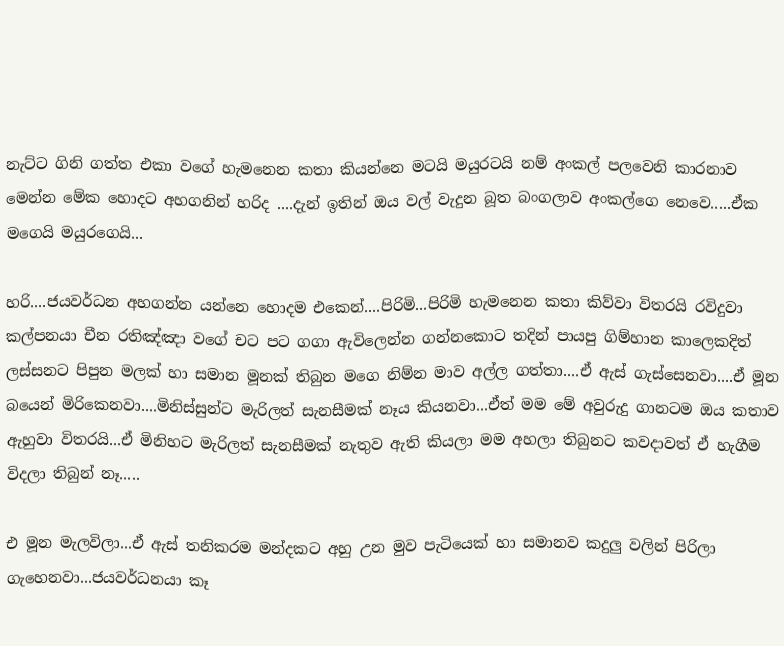නැට්‍ට ගිනි ගත්ත එකා වගේ හැමනෙන කතා කියන්නෙ මටයි මයුරටයි නම් අංකල් පලවෙනි කාරනාව මෙන්න මේක හොදට අහගනින් හරිද ....දැන් ඉතින් ඔය වල් වැදුන බූත බංගලාව අංකල්ගෙ නෙවෙ.....ඒක මගෙයි මයුරගෙයි...

හරි....ජයවර්ධන අහගන්න යන්නෙ හොදම එකෙන්....පිරිමි...පිරිමි හැමනෙන කතා කිව්වා විතරයි රවිදුවා කල්පනයා චීන රතිඤ්ඤා වගේ චට පට ගගා ඇවිලෙන්න ගන්නකොට තදින් පායපු ගිම්හාන කාලෙකදිත් ලස්සනට පිපුන මලක් හා සමාන මූනක් තිබුන මගෙ නිම්න මාව අල්ල ගත්තා....ඒ ඇස් ගැස්සෙනවා....ඒ මූන බයෙන් මිරිකෙනවා....මිනිස්සුන්ට මැරිලත් සැනසීමක් නෑය කියනවා...ඒත් මම මේ අවුරුදු ගානටම ඔය කතාව ඇහුවා විතරයි...ඒ මිනිහට මැරිලත් සැනසීමක් නැතුව ඇති කියලා මම අහලා තිබුනට කවදාවත් ඒ හැගීම විදලා තිබුන් නෑ.....

එ මූන මැලවිලා...ඒ ඇස් තනිකරම මන්දකට අහු උන මුව පැටියෙක් හා සමානව කදුලු වලින් පිරිලා ගැහෙනවා...ජයවර්ධනයා කෑ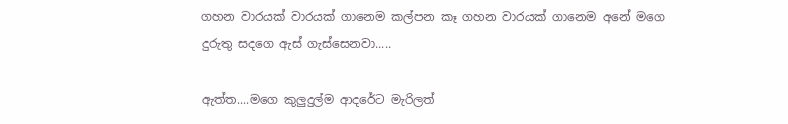ගහන වාරයක් වාරයක් ගානෙම කල්පන කෑ ගහන වාරයක් ගානෙම අනේ මගෙ දුරුතු සදගෙ ඇස් ගැස්සෙනවා.....

ඇත්ත....මගෙ කුලුදුල්ම ආදරේට මැරිලත්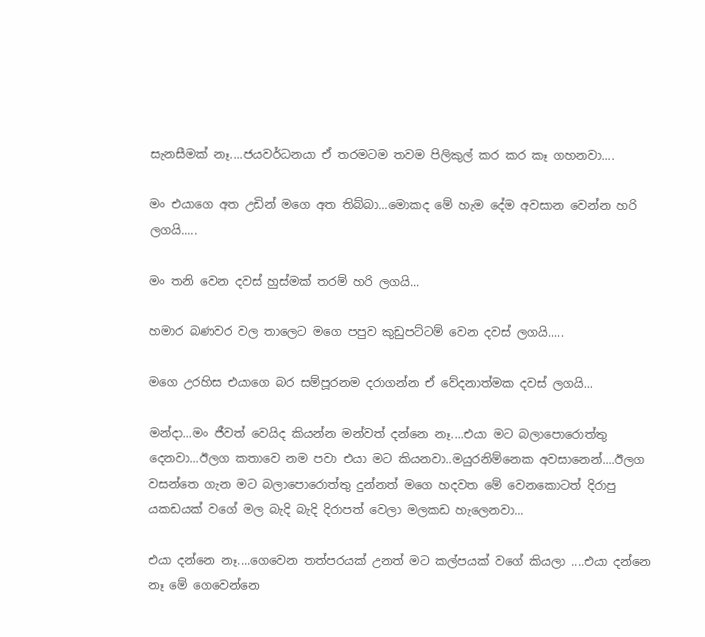සැනසීමක් නෑ....ජයවර්ධනයා ඒ තරමටම තවම පිලිකුල් කර කර කෑ ගහනවා....

මං එයාගෙ අත උඩින් මගෙ අත තිබ්බා...මොකද මේ හැම දේම අවසාන වෙන්න හරි ලගයි.....

මං තනි වෙන දවස් හුස්මක් තරම් හරි ලගයි...

හමාර බණවර වල තාලෙට මගෙ පපුව කුඩුපට්ටම් වෙන දවස් ලගයි.....

මගෙ උරහිස එයාගෙ බර සම්පූරනම දරාගන්න ඒ වේදනාත්මක දවස් ලගයි...

මන්දා...මං ජීවත් වෙයිද කියන්න මන්වත් දන්නෙ නෑ....එයා මට බලාපොරොත්තු දෙනවා...ඊලග කතාවෙ නම පවා එයා මට කියනවා..මයුරනිම්නෙක අවසානෙන්....ඊලග වසන්තෙ ගැන මට බලාපොරොත්තු දුන්නත් මගෙ හදවත මේ වෙනකොටත් දිරාපු යකඩයක් වගේ මල බැදි බැදි දිරාපත් වෙලා මලකඩ හැලෙනවා...

එයා දන්නෙ නෑ....ගෙවෙන තත්පරයක් උනත් මට කල්පයක් වගේ කියලා ....එයා දන්නෙ නෑ මේ ගෙවෙන්නෙ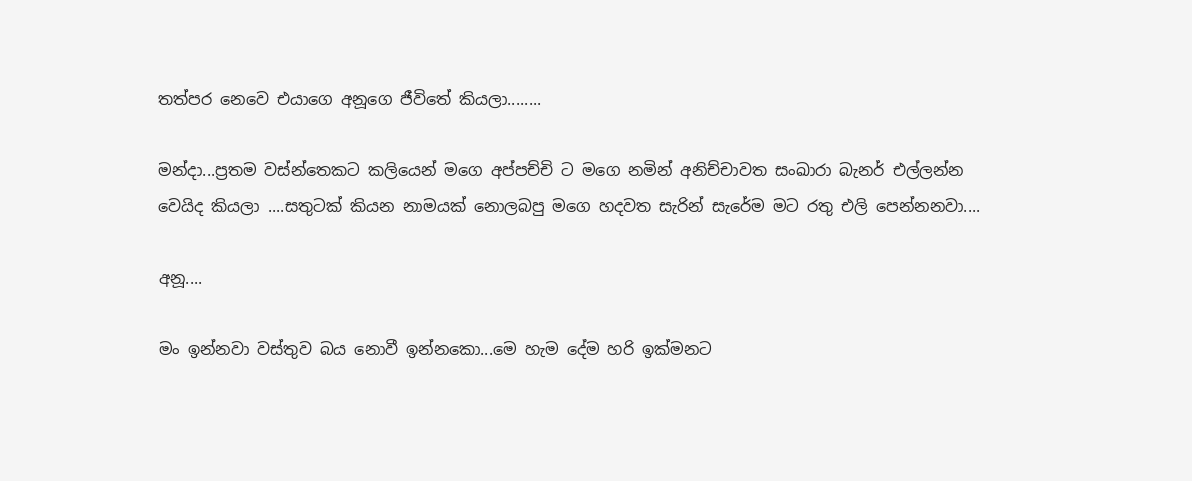තත්පර නෙවෙ එයාගෙ අනූගෙ ජීවිතේ කියලා........

මන්දා...ප්‍රතම වස්න්තෙකට කලියෙන් මගෙ අප්පච්චි ට මගෙ නමින් අනිච්චාවත සංඛාරා බැනර් එල්ලන්න වෙයිද කියලා ....සතුටක් කියන නාමයක් නොලබපු මගෙ හදවත සැරින් සැරේම මට රතු එලි පෙන්නනවා....

අනූ....

මං ඉන්නවා වස්තුව බය නොවී ඉන්නකො...මෙ හැම දේම හරි ඉක්මනට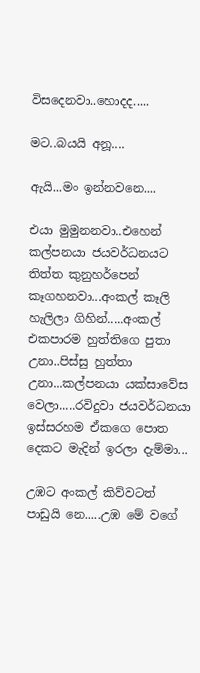විසදෙනවා..හොදද.....

මට..බයයි අනූ....

ඇයි...මං ඉන්නවනෙ....

එයා මුමුනනවා..එහෙන් කල්පනයා ජයවර්ධනයට තිත්ත කුනුහර්පෙන් කෑගහනවා...අංකල් කෑලි හැලිලා ගිහින්.....අංකල් එකපාරම හුත්තිගෙ පුතා උනා..පිස්සු හුත්තා උනා...කල්පනයා යක්සාවේස වෙලා.....රවිදුවා ජයවර්ධනයා ඉස්සරහම ඒකගෙ පොත දෙකට මැදින් ඉරලා දැම්මා...

උඹට අංකල් කිව්වටත් පාඩුයි නෙ.....උඹ මේ වගේ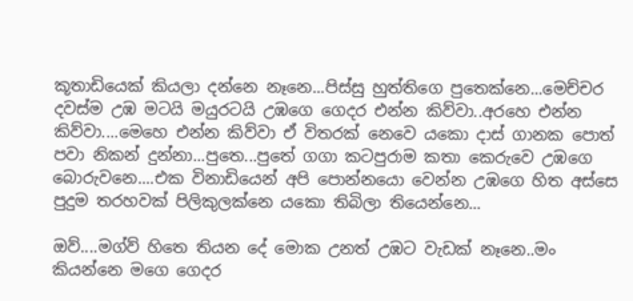කූතාඩියෙක් කියලා දන්නෙ නෑනෙ...පිස්සු හුත්තිගෙ පුතෙක්නෙ...මෙච්චර දවස්ම උඹ මටයි මයුරටයි උඹගෙ ගෙදර එන්න කිව්වා..අරහෙ එන්න කිව්වා....මෙහෙ එන්න කිව්වා ඒ විතරක් නෙවෙ යකො දාස් ගානක පොත් පවා නිකන් දුන්නා...පුතෙ...පුතේ ගගා කටපුරාම කතා කෙරුවෙ උඹගෙ බොරුවනෙ....එක විනාඩියෙන් අපි පොන්නයො වෙන්න උඹගෙ හිත අස්සෙ පුදුම තරහවක් පිලිකුලක්නෙ යකො තිබිලා තියෙන්නෙ...

ඔව්....මග්ව් හිතෙ තියන දේ මොක උනත් උඹට වැඩක් නෑනෙ..මං කියන්නෙ මගෙ ගෙදර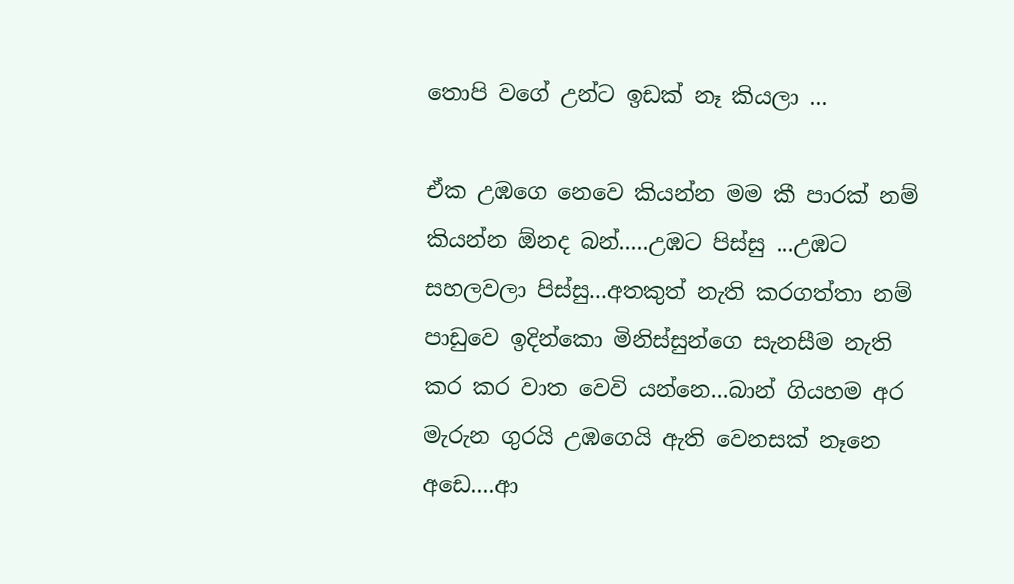තොපි වගේ උන්ට ඉඩක් නෑ කියලා ...

ඒක උඹගෙ නෙවෙ කියන්න මම කී පාරක් නම් කියන්න ඕනද බන්.....උඹට පිස්සු ...උඹට සහලවලා පිස්සු...අතකුත් නැති කරගත්තා නම් පාඩුවෙ ඉදින්කො මිනිස්සුන්ගෙ සැනසීම නැති කර කර වාත වෙවි යන්නෙ...බාන් ගියහම අර මැරුන ගුරයි උඹගෙයි ඇති වෙනසක් නෑනෙ අඩෙ....ආ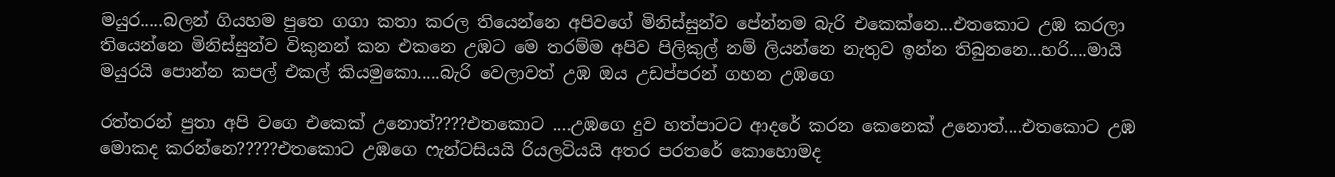මයුර.....බලන් ගියහම පුතෙ ගගා කතා කරල තියෙන්නෙ අපිවගේ මිනිස්සුන්ව පේන්නම බැරි එකෙක්නෙ...එතකොට උඹ කරලා තියෙන්නෙ මිනිස්සුන්ව විකුනන් කන එකනෙ උඹට මෙ තරම්ම අපිව පිලිකුල් නම් ලියන්නෙ නැතුව ඉන්න තිබුනනෙ...හරි....මායි මයුරයි පොන්න කපල් එකල් කියමුකො.....බැරි වෙලාවත් උඹ ඔය උඩප්පරන් ගහන උඹගෙ

රත්තරන් පුතා අපි වගෙ එකෙක් උනොත්????එතකොට ....උඹගෙ දුව හත්පාටට ආදරේ කරන කෙනෙක් උනොත්....එතකොට උඹ මොකද කරන්නෙ?????එතකොට උඹගෙ ෆැන්ටසියයි රියලටියයි අතර පරතරේ කොහොමද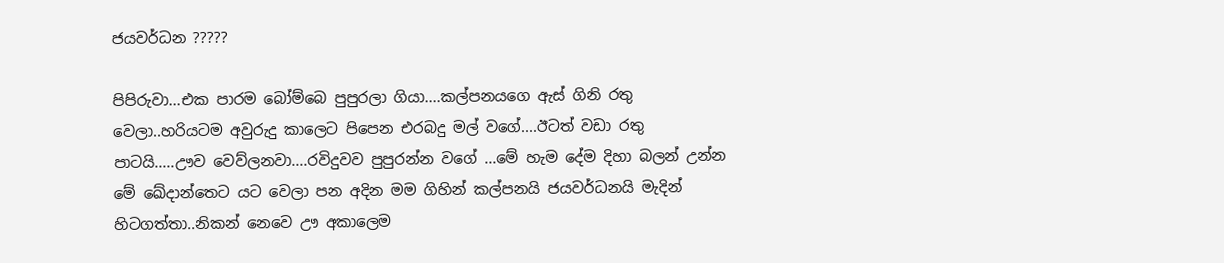ජයවර්ධන ?????

පිපිරුවා...එක පාරම බෝම්බෙ පුපුරලා ගියා....කල්පනයගෙ ඇස් ගිනි රතු වෙලා..හරියටම අවුරුදු කාලෙට පිපෙන එරබදු මල් වගේ....ඊටත් වඩා රතු පාටයි.....ඌව වෙව්ලනවා....රවිදුවව පුපුරන්න වගේ ...මේ හැම දේම දිහා බලන් උන්න මේ ඛේදාන්තෙට යට වෙලා පන අදින මම ගිහින් කල්පනයි ජයවර්ධනයි මැදින් හිටගත්තා..නිකන් නෙවෙ ඌ අකාලෙම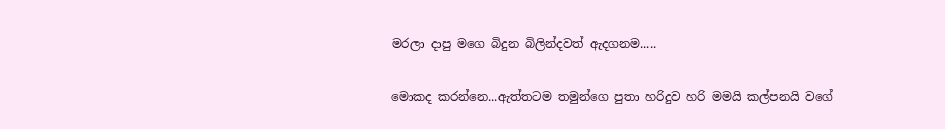මරලා දාපු මගෙ බිදුන බිලින්දවත් ඇදගනම.....

මොකද කරන්නෙ...ඇත්තටම තමුන්ගෙ පුතා හරිදුව හරි මමයි කල්පනයි වගේ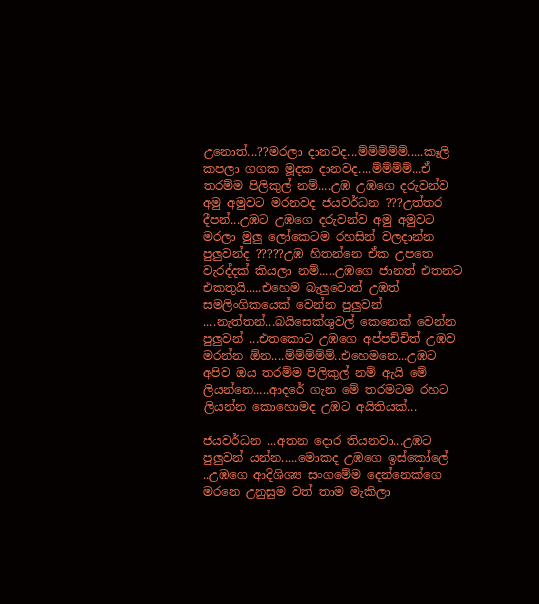උනොත්...??මරලා දානවද...ම්ම්ම්ම්ම්.....කෑලි කපලා ගගක මූදක දානවද....ම්ම්ම්ම්...ඒ තරම්ම පිලිකුල් නම්....උඹ උඹගෙ දරුවන්ව අමු අමුවට මරනවද ජයවර්ධන ???උත්තර දීපන්...උඹට උඹගෙ දරුවන්ව අමු අමුවට මරලා මුලු ලෝකෙටම රහසින් වලදාන්න පුලුවන්ද ?????උඹ හිතන්නෙ ඒක උපතෙ වැරද්දක් කියලා නම්.....උඹගෙ ජානත් එතනට එකතුයි.....එහෙම බැලුවොත් උඹත් සමලිංගිකයෙක් වෙන්න පුලුවන් ....නැත්‍තන්...බයිසෙක්ශුවල් කෙනෙක් වෙන්න පුලුවන් ...එතකොට උඹගෙ අප්පච්චිත් උඹව මරන්න ඕන....ම්ම්ම්ම්ම්..එහෙමනෙ...උඹට අපිව ඔය තරම්ම පිලිකුල් නම් ඇයි මේ ලියන්නෙ.....ආදරේ ගැන මේ තරමටම රහට ලියන්න කොහොමද උඹට අයිතියක්...

ජයවර්ධන ...අතන දොර තියනවා...උඹට පුලුවන් යන්න.....මොකද උඹගෙ ඉස්කෝලේ ..උඹගෙ ආදිශිශ්‍ය සංගමේම දෙන්නෙක්ගෙ මරනෙ උනුසුම වත් තාම මැකිලා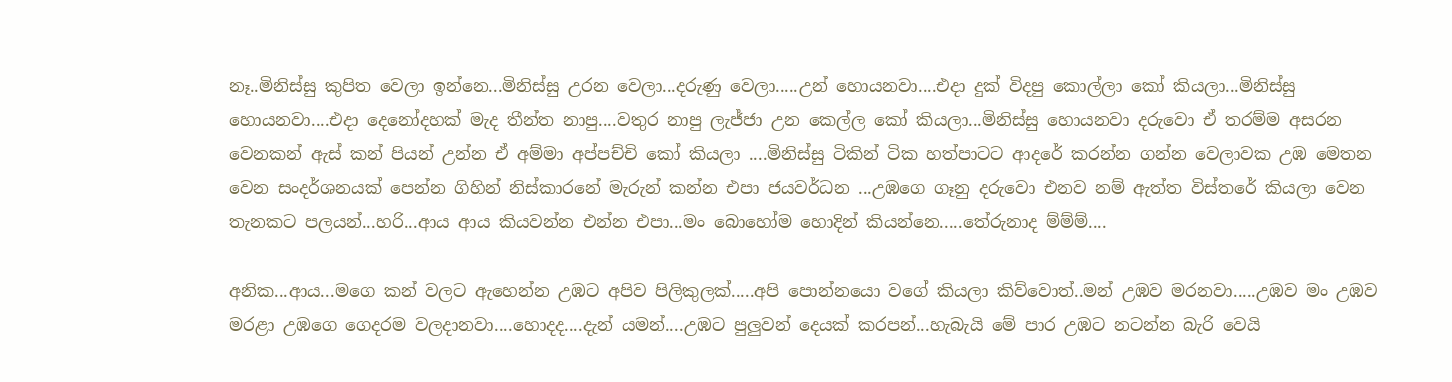නෑ..මිනිස්සු කුපිත වෙලා ඉන්නෙ...මිනිස්සු උරන වෙලා...දරුණු වෙලා.....උන් හොයනවා....එදා දුක් විදපු කොල්ලා කෝ කියලා...මිනිස්සු හොයනවා....එදා දෙනෝදහක් මැද තීන්ත නාපු....වතුර නාපු ලැජ්ජා උන කෙල්ල කෝ කියලා...මිනිස්සු හොයනවා දරුවො ඒ තරම්ම අසරන වෙනකන් ඇස් කන් පියන් උන්න ඒ අම්මා අප්පච්චි කෝ කියලා ....මිනිස්සු ටිකින් ටික හත්පාටට ආදරේ කරන්න ගන්න වෙලාවක උඹ මෙතන වෙන සංදර්ශනයක් පෙන්න ගිහින් නිස්කාරනේ මැරුන් කන්න එපා ජයවර්ධන ...උඹගෙ ගෑනු දරුවො එනව නම් ඇත්ත විස්තරේ කියලා වෙන තැනකට පලයන්...හරි...ආය ආය කියවන්න එන්න එපා...මං බොහෝම හොදින් කියන්නෙ.....තේරුනාද ම්ම්ම්....

අනික...ආය...මගෙ කන් වලට ඇහෙන්න උඹට අපිව පිලිකුලක්.....අපි පොන්නයො වගේ කියලා කිව්වොත්..මන් උඹව මරනවා.....උඹව මං උඹව මරළා උඹගෙ ගෙදරම වලදානවා....හොදද....දැන් යමන්....උඹට පුලුවන් දෙයක් කරපන්...හැබැයි මේ පාර උඹට නටන්න බැරි වෙයි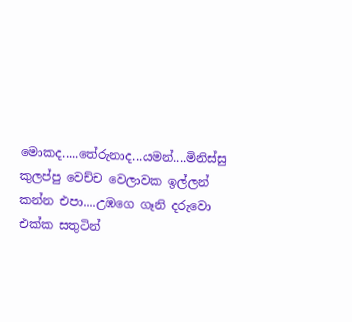මොකද.....තේරුනාද...යමන්....මිනිස්සු කුලප්පු වෙච්ච වෙලාවක ඉල්ලන් කන්න එපා....උඹගෙ ගෑනි දරුවො එක්ක සතුටින්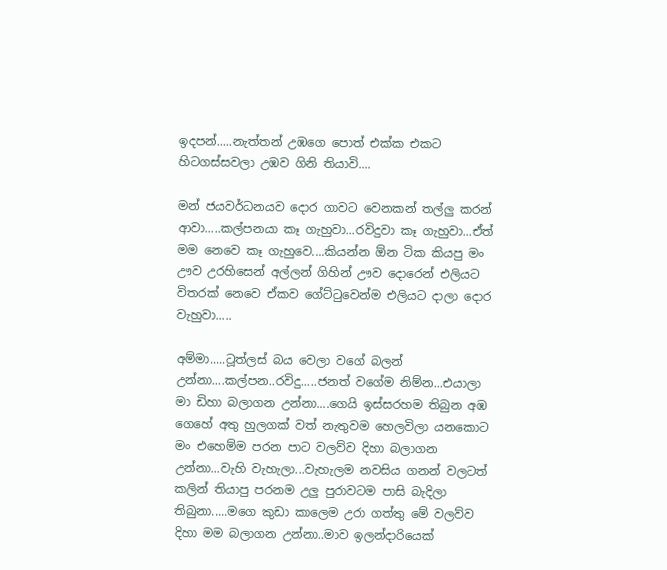ඉදපන්.....නැත්තන් උඹගෙ පොත් එක්ක එකට හිටගස්සවලා උඹව ගිනි තියාවි....

මන් ජයවර්ධනයව දොර ගාවට වෙනකන් තල්ලු කරන් ආවා.....කල්පනයා කෑ ගැහුවා...රවිදුවා කෑ ගැහුවා...ඒත් මම නෙවෙ කෑ ගැහුවෙ....කියන්න ඕන ටික කියපු මං ඌව උරහිසෙන් අල්ලන් ගිහින් ඌව දොරෙන් එලියට විතරක් නෙවෙ ඒකව ගේට්ටුවෙන්ම එලියට දාලා දොර වැහුවා.....

අම්මා.....ටූත්ලස් බය වෙලා වගේ බලන් උන්නා....කල්පන..රවිදු.....ජනත් වගේම නිම්න...එයාලා මා ඩිහා බලාගන උන්නා....ගෙයි ඉස්සරහම තිබුන අඹ ගෙහේ අතු හුලගක් වත් නැතුවම හෙලවිලා යනකොට මං එහෙම්ම පරන පාට වලව්ව දිහා බලාගන උන්නා...වැහි වැහැලා...වැහැලම නවසිය ගනන් වලටත් කලින් තියාපු පරනම උලු පුරාවටම පාසි බැදිලා තිබුනා.....මගෙ කුඩා කාලෙම උරා ගත්තු මේ වලව්ව දිහා මම බලාගන උන්නා..මාව ඉලන්දාරියෙක්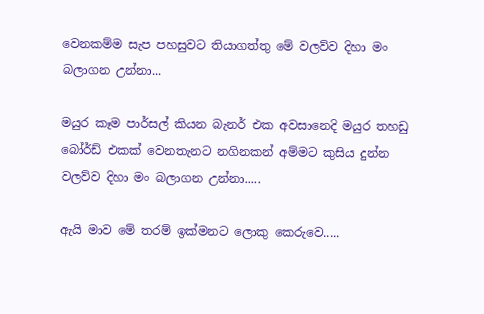වෙනකම්ම සැප පහසුවට තියාගත්තු මේ වලව්ව දිහා මං බලාගන උන්නා...

මයුර කෑම පාර්සල් කියන බැනර් එක අවසානෙදි මයුර තහඩු බෝර්ඩ් එකක් වෙනතැනට නගිනකන් අම්මට කුසිය දුන්න වලව්ව දිහා මං බලාගන උන්නා.....

ඇයි මාව මේ තරම් ඉක්මනට ලොකු කෙරුවෙ.....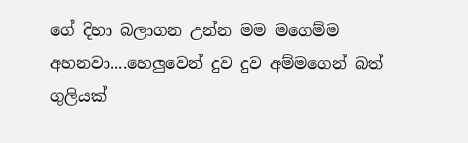ගේ දිහා බලාගන උන්න මම මගෙම්ම අහනවා....හෙලුවෙන් දුව දුව අම්මගෙන් බත් ගුලියක්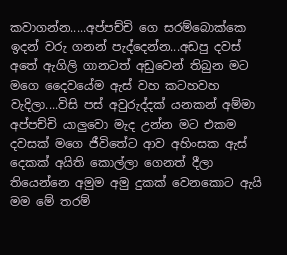කවාගන්න.....අප්පච්චි ගෙ සරම්බොක්කෙ ඉදන් වරු ගනන් පැද්දෙන්න...අඩපු දවස් අතේ ඇගිලි ගානටත් අඩුවෙන් තිබුන මට මගෙ දෛවයේම ඇස් වහ කටහවහ වැදිලා....විසි පස් අවුරුද්දක් යනකන් අම්මා අප්පච්චි යාලුවො මැද උන්න මට එකම දවසක් මගෙ ජීවිතේට ආව අහිංසක ඇස් දෙකක් අයිති කොල්ලා ගෙනත් දීලා තියෙන්නෙ අමුම අමු දුකක් වෙනකොට ඇයි මම මේ තරම්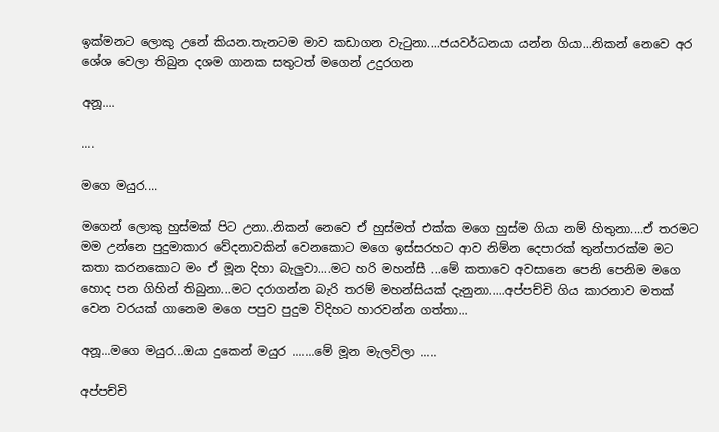ඉක්මනට ලොකු උනේ කියන.තැනටම මාව කඩාගන වැටුනා....ජයවර්ධනයා යන්න ගියා...නිකන් නෙවෙ අර ශේශ වෙලා තිබුන දශම ගානක සතුටත් මගෙන් උදුරගන

අනූ....

....

මගෙ මයුර....

මගෙන් ලොකු හුස්මක් පිට උනා..නිකන් නෙවෙ ඒ හුස්මත් එක්ක මගෙ හුස්ම ගියා නම් හිතුනා....ඒ තරමට මම උන්නෙ පුදුමාකාර වේදනාවකින් වෙනකොට මගෙ ඉස්සරහට ආව නිම්න දෙපාරක් තුන්පාරක්ම මට කතා කරනකොට මං ඒ මූන දිහා බැලුවා....මට හරි මහන්සී ...මේ කතාවෙ අවසානෙ පෙනි පෙනිම මගෙ හොද පන ගිහින් තිබුනා...මට දරාගන්න බැරි තරම් මහන්සියක් දැනුනා.....අප්පච්චි ගිය කාරනාව මතක් වෙන වරයක් ගානෙම මගෙ පපුව පුදුම විදිහට හාරවන්න ගත්තා...

අනූ...මගෙ මයුර...ඔයා දුකෙන් මයුර .......මේ මූන මැලවිලා .....

අප්පච්චි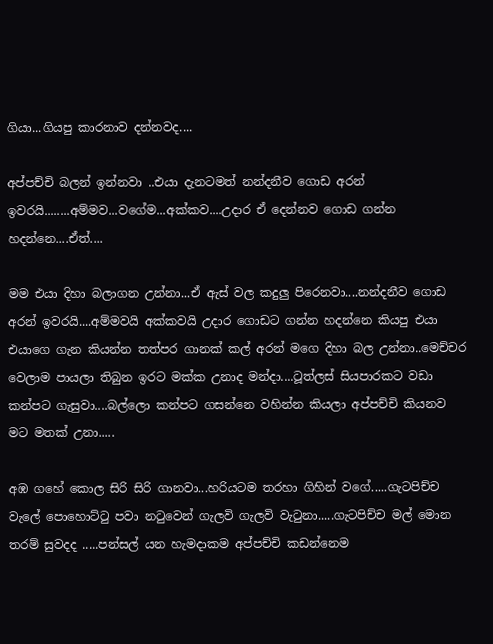ගියා...ගියපු කාරනාව දන්නවද....

අප්පච්චි බලන් ඉන්නවා ..එයා දැනටමත් නන්දනීව ගොඩ අරන් ඉවරයි........අම්මව...වගේම...අක්කව....උදාර ඒ දෙන්නව ගොඩ ගන්න හදන්නෙ....ඒත්....

මම එයා දිහා බලාගන උන්නා...ඒ ඇස් වල කදුලු පිරෙනවා....නන්දනීව ගොඩ අරන් ඉවරයි....අම්මවයි අක්කවයි උදාර ගොඩට ගන්න හදන්නෙ කියපු එයා එයාගෙ ගැන කියන්න තත්පර ගානක් කල් අරන් මගෙ දිහා බල උන්නා..මෙච්චර වෙලාම පායලා තිබුන ඉරට මක්ක උනාද මන්දා....ටූත්ලස් සියපාරකට වඩා කන්පට ගැසුවා....බල්ලො කන්පට ගසන්නෙ වහින්න කියලා අප්පච්චි කියනව මට මතක් උනා.....

අඹ ගහේ කොල සිරි සිරි ගානවා...හරියටම තරහා ගිහින් වගේ.....ගැටපිච්ච වැලේ පොහොට්ටු පවා නටුවෙන් ගැලවි ගැලවි වැටුනා.....ගැටපිච්ච මල් මොන තරම් සුවදද .....පන්සල් යන හැමදාකම අප්පච්චි කඩන්නෙම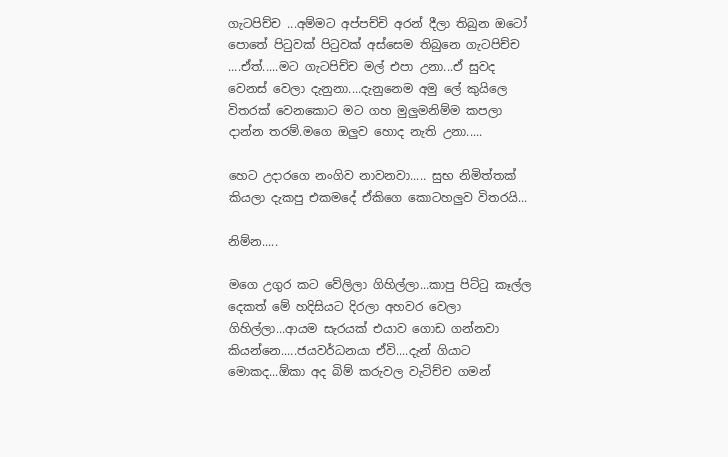ගැටපිච්ච ...අම්මට අප්පච්චි අරන් දීලා තිබුන ඔටෝ පොතේ පිටුවක් පිටුවක් අස්සෙම තිබුනෙ ගැටපිච්ච ....ඒත්.....මට ගැටපිච්ච මල් එපා උනා...ඒ සුවද වෙනස් වෙලා දැනුනා....දැනුනෙම අමු ලේ කුයිලෙ විතරක් වෙනකොට මට ගහ මුලුමනිම්ම කපලා දාන්න තරම්.මගෙ ඔලුව හොද නැති උනා.....

හෙට උදාරගෙ නංගිව නාවනවා..... සුභ නිමිත්තක් කියලා දැකපු එකමදේ ඒකිගෙ කොටහලුව විතරයි...

නිම්න.....

මගෙ උගුර කට වේලිලා ගිහිල්ලා...කාපු පිට්ටු කෑල්ල දෙකත් මේ හදිසියට දිරලා අහවර වෙලා ගිහිල්ලා...ආයම සැරයක් එයාව ගොඩ ගන්නවා කියන්නෙ.....ජයවර්ධනයා ඒවි....දැන් ගියාට මොකද...ඕකා අද බිම් කරුවල වැටිච්ච ගමන්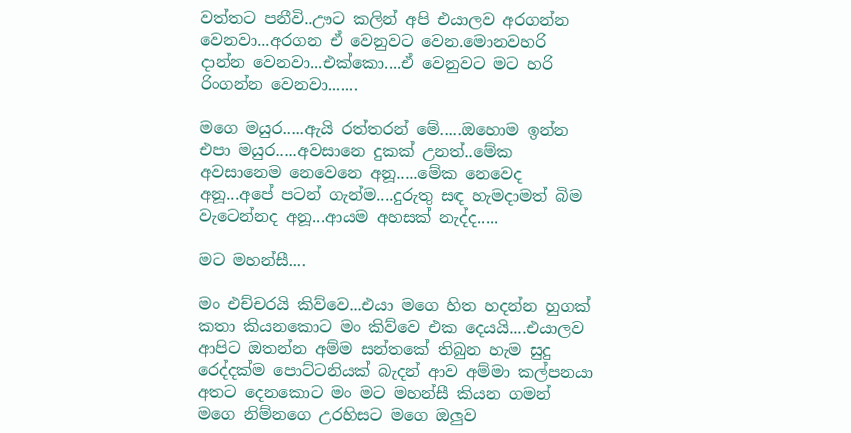වත්තට පනීවි..ඌට කලින් අපි එයාලව අරගන්න වෙනවා...අරගන ඒ වෙනුවට වෙන.මොනවහරි දාන්න වෙනවා...එක්කො....ඒ වෙනුවට මට හරි රිංගන්න වෙනවා.......

මගෙ මයුර.....ඇයි රත්තරන් මේ.....ඔහොම ඉන්න එපා මයුර.....අවසානෙ දුකක් උනත්..මේක අවසානෙම නෙවෙනෙ අනූ.....මේක නෙවෙද අනූ...අපේ පටන් ගැන්ම....දුරුතු සඳ හැමදාමත් බිම වැටෙන්නද අනූ...ආයම අහසක් නැද්ද.....

මට මහන්සී....

මං එච්චරයි කිව්වෙ...එයා මගෙ හිත හදන්න හුගක් කතා කියනකොට මං කිව්වෙ එක දෙයයි....එයාලව ආපිට ඔතන්න අම්ම සන්තකේ තිබුන හැම සුදු රෙද්දක්ම පොට්ටනියක් බැදන් ආව අම්මා කල්පනයා අතට දෙනකොට මං මට මහන්සී කියන ගමන් මගෙ නිම්නගෙ උරහිසට මගෙ ඔලුව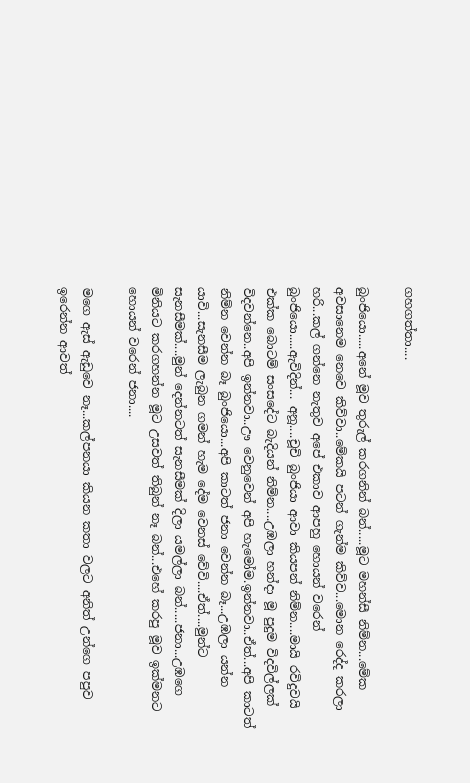ගහගත්තා....

බුංජියො.....අනේ මූව තුරුල් කරගනින් බන්.....මූට මහන්සී නිම්න...මේක අවසානෙම නෙවෙ කිව්වා..මේකයි පටන් ගැන්ම කිව්ව...මොන රෙද්ද කරලා හරි...කල් ගන්නෙ නැතුව අපේ එකාව ආපහු හොයන් වරෙන් බුංජියො.....ඇවිදින්... අනූ....චූචි බුංජියා ආවා කියපන් නිම්න....මායි රවිදුවයි එක්ක බොටම් සංසදේට බැදියන් නිම්න....උඹලා හන්දා මූ පුදුම විදවිල්ලක් විදවන්නෙ..අපි ඉන්නවා..ඌ වෙනුවෙන් අපි හැමෝම.ඉන්නවා..ඒත්...අපි කාටත් නිම්න වෙන්න බෑ බුංජියො...අපි කාටත් ජනා වෙන්න බෑ...උඹලා යන්න යාවි...සැනසීම ලැබුන ගමන් හැම දේම වෙනස් වේවි....ඒත්....මුන්ට සැනසීමක්....මුන් දෙන්නටත් සැනසීමක් දිලා යමල්ලා බන්.....ජනා...උඹගෙ මිනියට කරගහන්න මූට උසවත් තිබුන් නෑ බන්...එහේ කරපු මූව ඉක්මනට හොයන් වරෙන් ජනා....

මගෙ ඇස් ඇඩුවෙ නෑ...කල්පනයා කියන කතා වලට අනිත් උන්ගෙ පපුව ඉරෙන්න ආවත්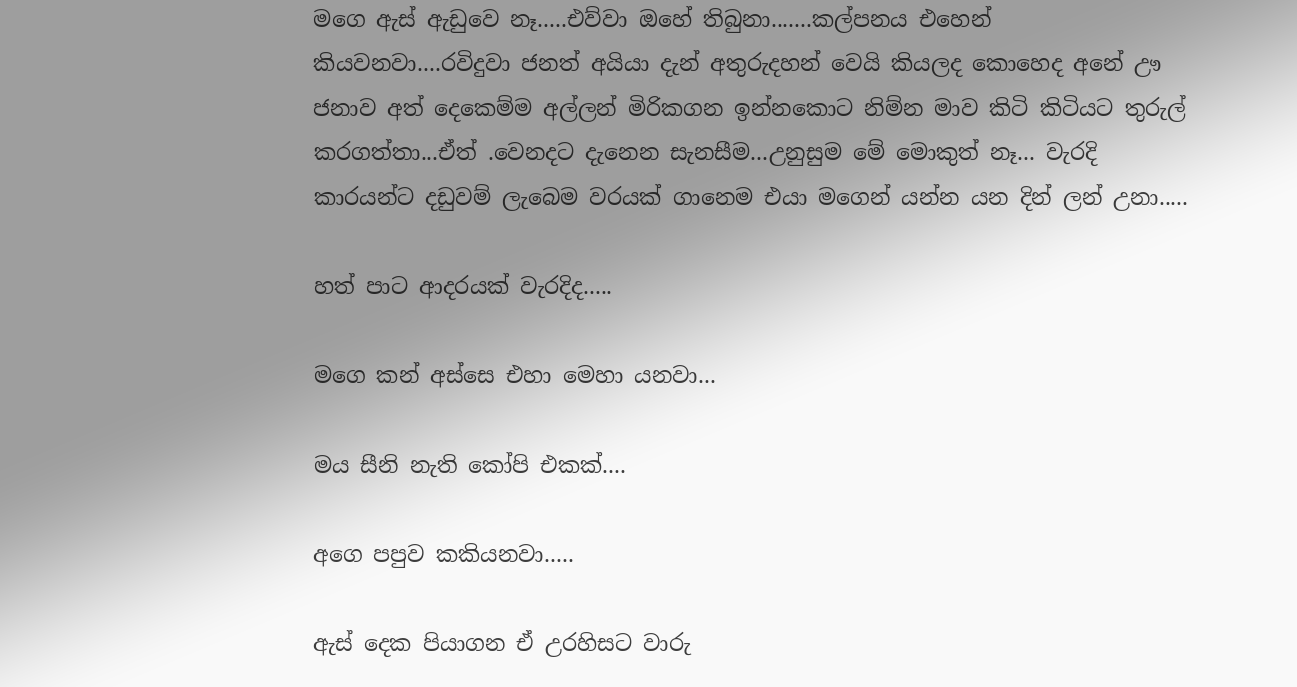මගෙ ඇස් ඇඩුවෙ නෑ.....එව්වා ඔහේ තිබුනා.......කල්පනය එහෙන් කියවනවා....රවිදුවා ජනත් අයියා දැන් අතුරුදහන් වෙයි කියලද කොහෙද අනේ ඌ ජනාව අත් දෙකෙම්ම අල්ලන් මිරිකගන ඉන්නකොට නිම්න මාව කිටි කිටියට තුරුල් කරගත්තා...ඒත් .වෙනදට දැනෙන සැනසීම...උනුසුම මේ මොකුත් නෑ... වැරදි කාරයන්ට දඩුවම් ලැබෙම වරයක් ගානෙම එයා මගෙන් යන්න යන දින් ලන් උනා.....

හත් පාට ආදරයක් වැරදිද.....

මගෙ කන් අස්සෙ එහා මෙහා යනවා...

මය සීනි නැති කෝපි එකක්....

අගෙ පපුව කකියනවා.....

ඇස් දෙක පියාගන ඒ උරහිසට වාරු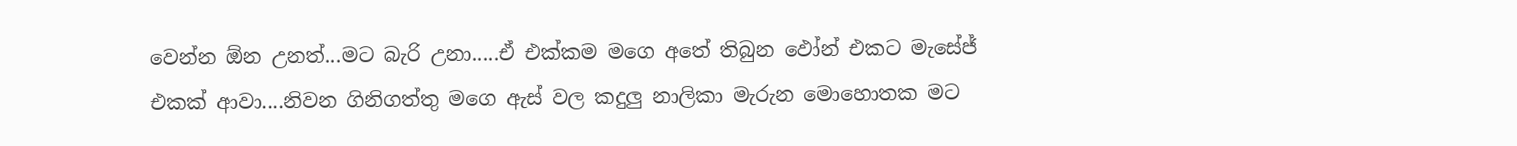වෙන්න ඕන උනත්...මට බැරි උනා.....ඒ එක්කම මගෙ අතේ තිබුන ඵෝන් එකට මැසේජ් එකක් ආවා....නිවන ගිනිගත්තු මගෙ ඇස් වල කදුලු නාලිකා මැරුන මොහොතක මට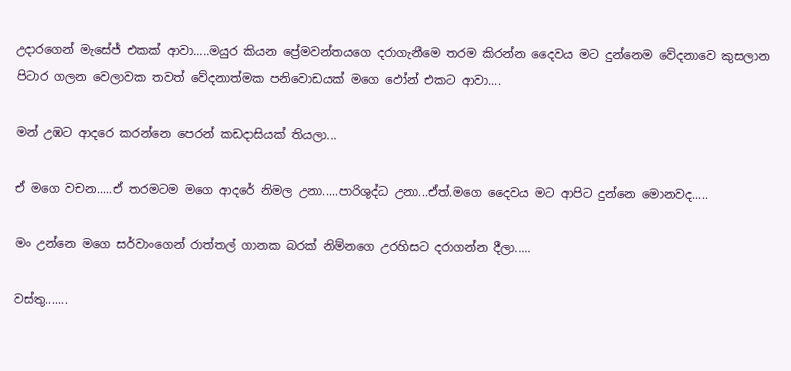උදාරගෙන් මැසේජ් එකක් ආවා.....මයුර කියන ප්‍රේමවන්තයගෙ දරාගැනීමෙ තරම කිරන්න දෛවය මට දුන්නෙම වේදනාවෙ කුසලාන පිටාර ගලන වෙලාවක තවත් වේදනාත්මක පනිවොඩයක් මගෙ ඵෝන් එකට ආවා....

මන් උඹට ආදරෙ කරන්නෙ පෙරන් කඩදාසියක් තියලා...

ඒ මගෙ වචන.....ඒ තරමටම මගෙ ආදරේ නිමල උනා.....පාරිශුද්ධ උනා...ඒත්.මගෙ දෛවය මට ආපිට දුන්නෙ මොනවද.....

මං උන්නෙ මගෙ සර්වාංගෙන් රාත්තල් ගානක බරක් නිම්නගෙ උරහිසට දරාගන්න දීලා.....

වස්තු.......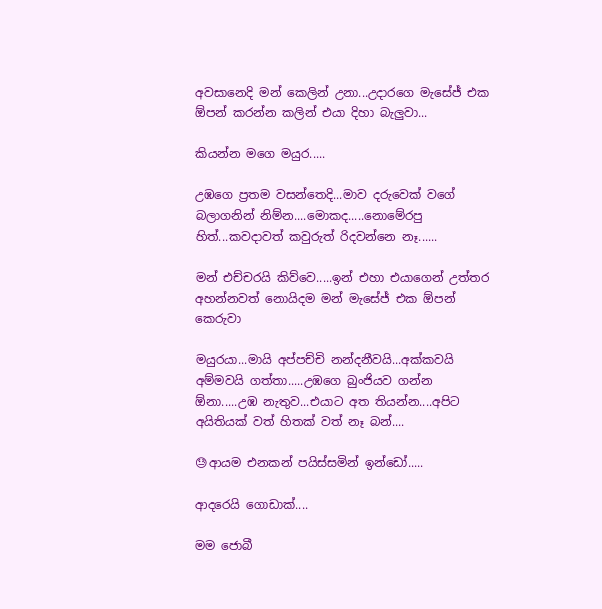අවසානෙදි මන් කෙලින් උනා...උදාරගෙ මැසේජ් එක ඕපන් කරන්න කලින් එයා දිහා බැලුවා...

කියන්න මගෙ මයුර.....

උඹගෙ ප්‍රතම වසන්තෙදි...මාව දරුවෙක් වගේ බලාගනින් නිම්න....මොකද.....නොමේරපු හිත්...කවදාවත් කවුරුත් රිදවන්නෙ නෑ......

මන් එච්චරයි කිව්වෙ.....ඉන් එහා එයාගෙන් උත්තර අහන්නවත් නොයිදම මන් මැසේජ් එක ඕපන් කෙරුවා

මයුරයා...මායි අප්පච්චි නන්දනීවයි...අක්කවයි අම්මවයි ගත්තා.....උඹගෙ බුංජියව ගන්න ඕනා.....උඹ නැතුව...එයාට අත තියන්න....අපිට අයිතියක් වත් හිතක් වත් නෑ බන්....

😓ආයම එනකන් පයිස්සමින් ඉන්ඩෝ.....

ආදරෙයි ගොඩාක්....

මම ජොබී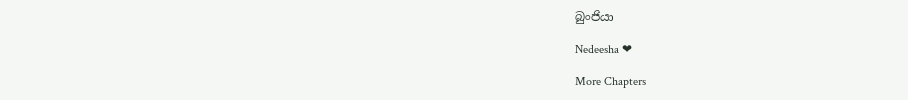බුංජියා

Nedeesha ❤

More Chapters